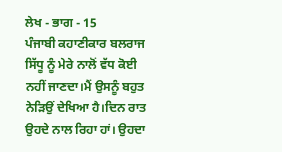ਲੇਖ - ਭਾਗ - 15
ਪੰਜਾਬੀ ਕਹਾਣੀਕਾਰ ਬਲਰਾਜ ਸਿੱਧੂ ਨੂੰ ਮੇਰੇ ਨਾਲੋਂ ਵੱਧ ਕੋਈ ਨਹੀਂ ਜਾਣਦਾ।ਮੈਂ ਉਸਨੂੰ ਬਹੁਤ ਨੇੜਿਉਂ ਦੇਖਿਆ ਹੈ।ਦਿਨ ਰਾਤ ਉਹਦੇ ਨਾਲ ਰਿਹਾ ਹਾਂ। ਉਹਦਾ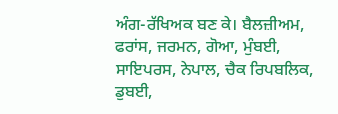ਅੰਗ-ਰੱਖਿਅਕ ਬਣ ਕੇ। ਬੈਲਜ਼ੀਅਮ, ਫਰਾਂਸ, ਜਰਮਨ, ਗੋਆ, ਮੁੰਬਈ, ਸਾਇਪਰਸ, ਨੇਪਾਲ, ਚੈਕ ਰਿਪਬਲਿਕ, ਡੁਬਈ,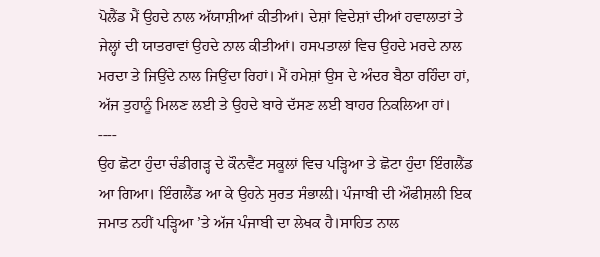ਪੋਲੈਂਡ ਮੈਂ ਉਹਦੇ ਨਾਲ ਅੱਯਾਸ਼ੀਆਂ ਕੀਤੀਆਂ। ਦੇਸ਼ਾਂ ਵਿਦੇਸ਼ਾਂ ਦੀਆਂ ਹਵਾਲਾਤਾਂ ਤੇ ਜੇਲ੍ਹਾਂ ਦੀ ਯਾਤਰਾਵਾਂ ਉਹਦੇ ਨਾਲ ਕੀਤੀਆਂ। ਹਸਪਤਾਲਾਂ ਵਿਚ ਉਹਦੇ ਮਰਦੇ ਨਾਲ ਮਰਦਾ ਤੇ ਜਿਉਂਦੇ ਨਾਲ ਜਿਉਂਦਾ ਰਿਹਾਂ। ਮੈਂ ਹਮੇਸ਼ਾਂ ਉਸ ਦੇ ਅੰਦਰ ਬੈਠਾ ਰਹਿੰਦਾ ਹਾਂ, ਅੱਜ ਤੁਹਾਨੂੰ ਮਿਲਣ ਲਈ ਤੇ ਉਹਦੇ ਬਾਰੇ ਦੱਸਣ ਲਈ ਬਾਹਰ ਨਿਕਲਿਆ ਹਾਂ।
----
ਉਹ ਛੋਟਾ ਹੁੰਦਾ ਚੰਡੀਗੜ੍ਹ ਦੇ ਕੌਨਵੈਂਟ ਸਕੂਲਾਂ ਵਿਚ ਪੜ੍ਹਿਆ ਤੇ ਛੋਟਾ ਹੁੰਦਾ ਇੰਗਲੈਂਡ ਆ ਗਿਆ। ਇੰਗਲੈਂਡ ਆ ਕੇ ਉਹਨੇ ਸੁਰਤ ਸੰਭਾਲ਼ੀ। ਪੰਜਾਬੀ ਦੀ ਔਫੀਸ਼ਲੀ ਇਕ ਜਮਾਤ ਨਹੀਂ ਪੜ੍ਹਿਆ ’ਤੇ ਅੱਜ ਪੰਜਾਬੀ ਦਾ ਲੇਖਕ ਹੈ।ਸਾਹਿਤ ਨਾਲ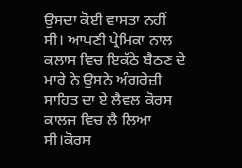ਉਸਦਾ ਕੋਈ ਵਾਸਤਾ ਨਹੀਂ ਸੀ। ਆਪਣੀ ਪ੍ਰੇਮਿਕਾ ਨਾਲ ਕਲਾਸ ਵਿਚ ਇਕੱਠੇ ਬੈਠਣ ਦੇ ਮਾਰੇ ਨੇ ਉਸਨੇ ਅੰਗਰੇਜ਼ੀ ਸਾਹਿਤ ਦਾ ਏ ਲੈਵਲ ਕੋਰਸ ਕਾਲਜ ਵਿਚ ਲੈ ਲਿਆ ਸੀ।ਕੋਰਸ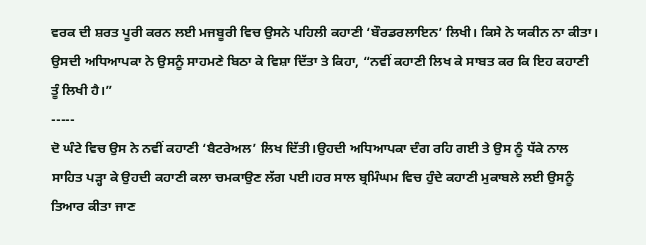ਵਰਕ ਦੀ ਸ਼ਰਤ ਪੂਰੀ ਕਰਨ ਲਈ ਮਜਬੂਰੀ ਵਿਚ ਉਸਨੇ ਪਹਿਲੀ ਕਹਾਣੀ ‘ਬੌਰਡਰਲਾਇਨ’ ਲਿਖੀ। ਕਿਸੇ ਨੇ ਯਕੀਨ ਨਾ ਕੀਤਾ। ਉਸਦੀ ਅਧਿਆਪਕਾ ਨੇ ਉਸਨੂੰ ਸਾਹਮਣੇ ਬਿਠਾ ਕੇ ਵਿਸ਼ਾ ਦਿੱਤਾ ਤੇ ਕਿਹਾ, “ਨਵੀਂ ਕਹਾਣੀ ਲਿਖ ਕੇ ਸਾਬਤ ਕਰ ਕਿ ਇਹ ਕਹਾਣੀ ਤੂੰ ਲਿਖੀ ਹੈ।”
-----
ਦੋ ਘੰਟੇ ਵਿਚ ਉਸ ਨੇ ਨਵੀਂ ਕਹਾਣੀ ‘ਬੈਟਰੇਅਲ’ ਲਿਖ ਦਿੱਤੀ।ਉਹਦੀ ਅਧਿਆਪਕਾ ਦੰਗ ਰਹਿ ਗਈ ਤੇ ਉਸ ਨੂੰ ਧੱਕੇ ਨਾਲ ਸਾਹਿਤ ਪੜ੍ਹਾ ਕੇ ਉਹਦੀ ਕਹਾਣੀ ਕਲਾ ਚਮਕਾਉਣ ਲੱਗ ਪਈ।ਹਰ ਸਾਲ ਬ੍ਰਮਿੰਘਮ ਵਿਚ ਹੁੰਦੇ ਕਹਾਣੀ ਮੁਕਾਬਲੇ ਲਈ ਉਸਨੂੰ ਤਿਆਰ ਕੀਤਾ ਜਾਣ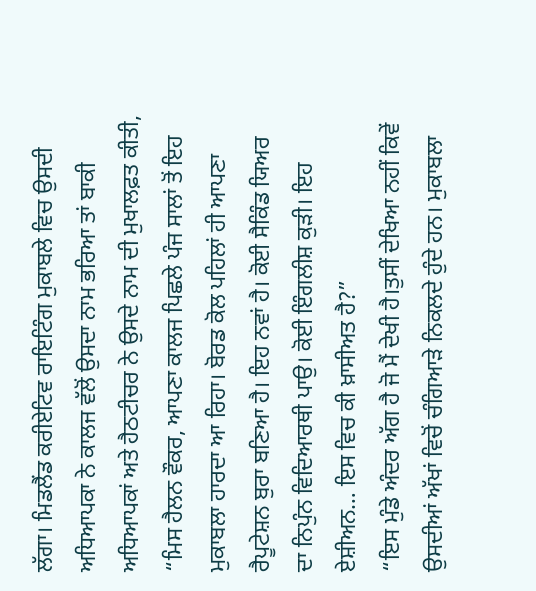ਲੱਗਾ। ਮਿਡਲੈਂਡ ਕਰੀਏਟਿਵ ਰਾਇਟਿੰਗ ਮੁਕਾਬਲੇ ਵਿਚ ਉਸਦੀ ਅਧਿਆਪਕਾ ਨੇ ਕਾਲਜ ਵੱਲੋਂ ਉਸਦਾ ਨਾਮ ਭਰਿਆ ਤਾਂ ਬਾਕੀ ਅਧਿਆਪਕਾਂ ਅਤੇ ਹੈਠਟੀਚਰ ਨੇ ਉਸਦੇ ਨਾਮ ਦੀ ਮੁਖਾਲਫ਼ਤ ਕੀਤੀ, “ਮਿਸ ਹੈਲਨ ਵੌਕਰ, ਆਪਣਾ ਕਾਲਜ ਪਿਛਲੇ ਪੰਜ ਸਾਲਾਂ ਤੋਂ ਇਹ ਮੁਕਾਬਲਾ ਹਾਰਦਾ ਆ ਰਿਹਾ। ਬੋਰਡ ਕੋਲ ਪਹਿਲਾਂ ਹੀ ਆਪਣਾ ਰੈਪੂਟੇਸ਼ਨ ਬੁਰਾ ਬਣਿਆ ਹੈ। ਇਹ ਨਵਾਂ ਹੈ। ਕੋਈ ਸੈਕਿੰਡ ਯਿਅਰ ਦਾ ਨਿਪੁੰਨ ਵਿਦਿਆਰਥੀ ਪਾਉ। ਕੋਈ ਇੰਗਲੀਸ਼ ਕੁੜੀ। ਇਹ ਏਸ਼ੀਅਨ… ਇਸ ਵਿਚ ਕੀ ਖ਼ਾਸੀਅਤ ਹੈ?”
“ਇਸ ਮੁੰਡੇ ਅੰਦਰ ਅੱਗ ਹੈ ਜੋ ਮੈਂ ਦੇਖੀ ਹੈ।ਤੁਸੀਂ ਦੇਖਿਆ ਨਹੀਂ ਕਿਵੇਂ ਉਸਦੀਆਂ ਅੱਖਾਂ ਵਿਚੋਂ ਚੰਗਿਆੜੇ ਨਿਕਲਦੇ ਹੁੰਦੇ ਹਨ। ਮੁਕਾਬਲਾ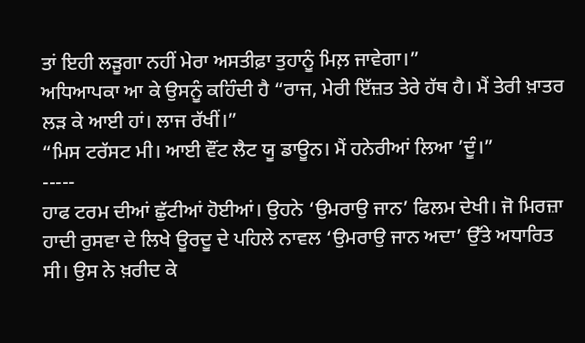ਤਾਂ ਇਹੀ ਲੜੂਗਾ ਨਹੀਂ ਮੇਰਾ ਅਸਤੀਫ਼ਾ ਤੁਹਾਨੂੰ ਮਿਲ਼ ਜਾਵੇਗਾ।”
ਅਧਿਆਪਕਾ ਆ ਕੇ ਉਸਨੂੰ ਕਹਿੰਦੀ ਹੈ “ਰਾਜ, ਮੇਰੀ ਇੱਜ਼ਤ ਤੇਰੇ ਹੱਥ ਹੈ। ਮੈਂ ਤੇਰੀ ਖ਼ਾਤਰ ਲੜ ਕੇ ਆਈ ਹਾਂ। ਲਾਜ ਰੱਖੀਂ।”
“ਮਿਸ ਟਰੱਸਟ ਮੀ। ਆਈ ਵੌਂਟ ਲੈਟ ਯੂ ਡਾਊਨ। ਮੈਂ ਹਨੇਰੀਆਂ ਲਿਆ ’ਦੂੰ।”
-----
ਹਾਫ ਟਰਮ ਦੀਆਂ ਛੁੱਟੀਆਂ ਹੋਈਆਂ। ਉਹਨੇ ‘ਉਮਰਾਉ ਜਾਨ’ ਫਿਲਮ ਦੇਖੀ। ਜੋ ਮਿਰਜ਼ਾ ਹਾਦੀ ਰੁਸਵਾ ਦੇ ਲਿਖੇ ਊਰਦੂ ਦੇ ਪਹਿਲੇ ਨਾਵਲ ‘ਉਮਰਾਉ ਜਾਨ ਅਦਾ’ ਉੱਤੇ ਅਧਾਰਿਤ ਸੀ। ਉਸ ਨੇ ਖ਼ਰੀਦ ਕੇ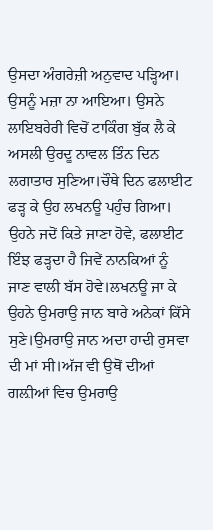ਉਸਦਾ ਅੰਗਰੇਜ਼ੀ ਅਨੁਵਾਦ ਪੜ੍ਹਿਆ। ਉਸਨੂੰ ਮਜ਼ਾ ਨਾ ਆਇਆ। ਉਸਨੇ ਲਾਇਬਰੇਰੀ ਵਿਚੋਂ ਟਾਕਿੰਗ ਬੁੱਕ ਲੈ ਕੇ ਅਸਲੀ ਉਰਦੂ ਨਾਵਲ ਤਿੰਨ ਦਿਨ ਲਗਾਤਾਰ ਸੁਣਿਆ।ਚੌਥੇ ਦਿਨ ਫਲਾਈਟ ਫੜ੍ਹ ਕੇ ਉਹ ਲਖਨਊ ਪਹੁੰਚ ਗਿਆ। ਉਹਨੇ ਜਦੋਂ ਕਿਤੇ ਜਾਣਾ ਹੋਵੇ, ਫਲਾਈਟ ਇੰਝ ਫੜ੍ਹਦਾ ਹੈ ਜਿਵੇਂ ਨਾਨਕਿਆਂ ਨੂੰ ਜਾਣ ਵਾਲੀ ਬੱਸ ਹੋਵੇ।ਲਖਨਊ ਜਾ ਕੇ ਉਹਨੇ ਉਮਰਾਉ ਜਾਨ ਬਾਰੇ ਅਨੇਕਾਂ ਕਿੱਸੇ ਸੁਣੇ।ਉਮਰਾਉ ਜਾਨ ਅਦਾ ਹਾਦੀ ਰੁਸਵਾ ਦੀ ਮਾਂ ਸੀ।ਅੱਜ ਵੀ ਉਥੋਂ ਦੀਆਂ ਗਲ਼ੀਆਂ ਵਿਚ ਉਮਰਾਉ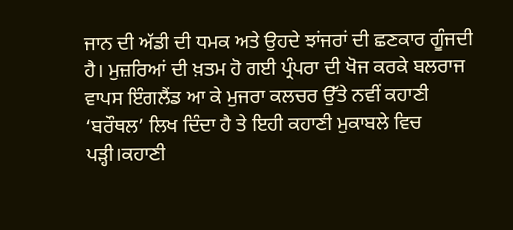ਜਾਨ ਦੀ ਅੱਡੀ ਦੀ ਧਮਕ ਅਤੇ ਉਹਦੇ ਝਾਂਜਰਾਂ ਦੀ ਛਣਕਾਰ ਗੂੰਜਦੀ ਹੈ। ਮੁਜ਼ਰਿਆਂ ਦੀ ਖ਼ਤਮ ਹੋ ਗਈ ਪ੍ਰੰਪਰਾ ਦੀ ਖੋਜ ਕਰਕੇ ਬਲਰਾਜ ਵਾਪਸ ਇੰਗਲੈਂਡ ਆ ਕੇ ਮੁਜਰਾ ਕਲਚਰ ਉੱਤੇ ਨਵੀਂ ਕਹਾਣੀ ‘ਬਰੌਥਲ’ ਲਿਖ ਦਿੰਦਾ ਹੈ ਤੇ ਇਹੀ ਕਹਾਣੀ ਮੁਕਾਬਲੇ ਵਿਚ ਪੜ੍ਹੀ।ਕਹਾਣੀ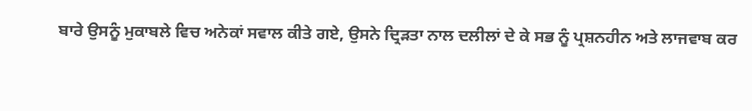ਬਾਰੇ ਉਸਨੂੰ ਮੁਕਾਬਲੇ ਵਿਚ ਅਨੇਕਾਂ ਸਵਾਲ ਕੀਤੇ ਗਏ, ਉਸਨੇ ਦ੍ਰਿੜਤਾ ਨਾਲ ਦਲੀਲਾਂ ਦੇ ਕੇ ਸਭ ਨੂੰ ਪ੍ਰਸ਼ਨਹੀਨ ਅਤੇ ਲਾਜਵਾਬ ਕਰ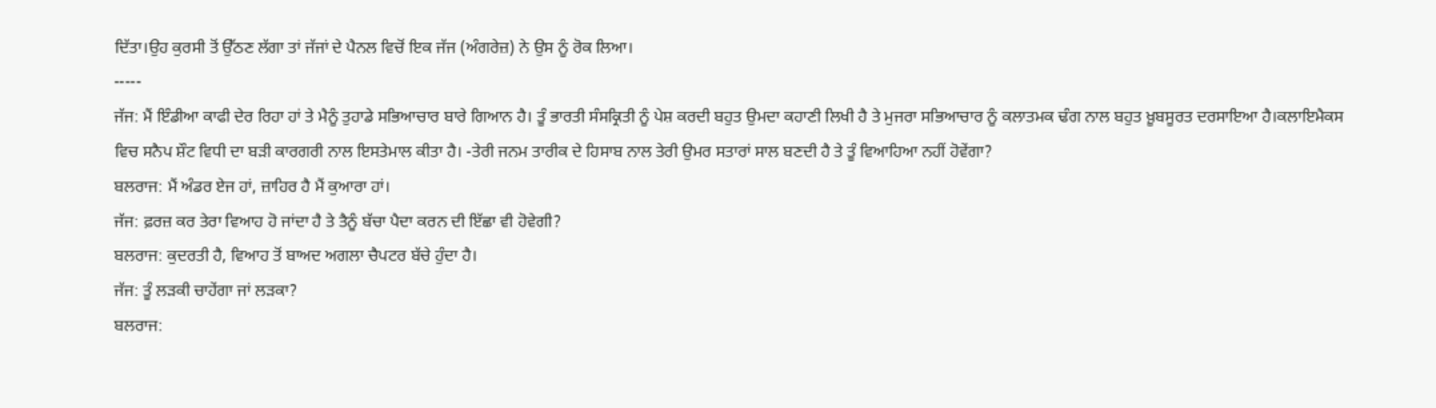ਦਿੱਤਾ।ਉਹ ਕੁਰਸੀ ਤੋਂ ਉੱਠਣ ਲੱਗਾ ਤਾਂ ਜੱਜਾਂ ਦੇ ਪੈਨਲ ਵਿਚੋਂ ਇਕ ਜੱਜ (ਅੰਗਰੇਜ਼) ਨੇ ਉਸ ਨੂੰ ਰੋਕ ਲਿਆ।
-----
ਜੱਜ: ਮੈਂ ਇੰਡੀਆ ਕਾਫੀ ਦੇਰ ਰਿਹਾ ਹਾਂ ਤੇ ਮੈਨੂੰ ਤੁਹਾਡੇ ਸਭਿਆਚਾਰ ਬਾਰੇ ਗਿਆਨ ਹੈ। ਤੂੰ ਭਾਰਤੀ ਸੰਸਕ੍ਰਿਤੀ ਨੂੰ ਪੇਸ਼ ਕਰਦੀ ਬਹੁਤ ਉਮਦਾ ਕਹਾਣੀ ਲਿਖੀ ਹੈ ਤੇ ਮੁਜਰਾ ਸਭਿਆਚਾਰ ਨੂੰ ਕਲਾਤਮਕ ਢੰਗ ਨਾਲ ਬਹੁਤ ਖ਼ੂਬਸੂਰਤ ਦਰਸਾਇਆ ਹੈ।ਕਲਾਇਮੈਕਸ ਵਿਚ ਸਨੈਪ ਸ਼ੌਟ ਵਿਧੀ ਦਾ ਬੜੀ ਕਾਰਗਰੀ ਨਾਲ ਇਸਤੇਮਾਲ ਕੀਤਾ ਹੈ। -ਤੇਰੀ ਜਨਮ ਤਾਰੀਕ ਦੇ ਹਿਸਾਬ ਨਾਲ ਤੇਰੀ ਉਮਰ ਸਤਾਰਾਂ ਸਾਲ ਬਣਦੀ ਹੈ ਤੇ ਤੂੰ ਵਿਆਹਿਆ ਨਹੀਂ ਹੋਵੇਂਗਾ?
ਬਲਰਾਜ: ਮੈਂ ਅੰਡਰ ਏਜ ਹਾਂ, ਜ਼ਾਹਿਰ ਹੈ ਮੈਂ ਕੁਆਰਾ ਹਾਂ।
ਜੱਜ: ਫ਼ਰਜ਼ ਕਰ ਤੇਰਾ ਵਿਆਹ ਹੋ ਜਾਂਦਾ ਹੈ ਤੇ ਤੈਨੂੰ ਬੱਚਾ ਪੈਦਾ ਕਰਨ ਦੀ ਇੱਛਾ ਵੀ ਹੋਵੇਗੀ?
ਬਲਰਾਜ: ਕੁਦਰਤੀ ਹੈ, ਵਿਆਹ ਤੋਂ ਬਾਅਦ ਅਗਲਾ ਚੈਪਟਰ ਬੱਚੇ ਹੁੰਦਾ ਹੈ।
ਜੱਜ: ਤੂੰ ਲੜਕੀ ਚਾਹੇਂਗਾ ਜਾਂ ਲੜਕਾ?
ਬਲਰਾਜ: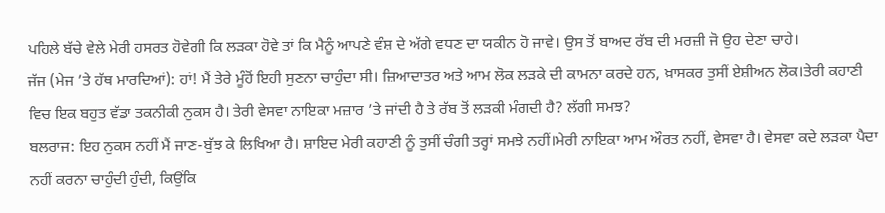ਪਹਿਲੇ ਬੱਚੇ ਵੇਲੇ ਮੇਰੀ ਹਸਰਤ ਹੋਵੇਗੀ ਕਿ ਲੜਕਾ ਹੋਵੇ ਤਾਂ ਕਿ ਮੈਨੂੰ ਆਪਣੇ ਵੰਸ਼ ਦੇ ਅੱਗੇ ਵਧਣ ਦਾ ਯਕੀਨ ਹੋ ਜਾਵੇ। ਉਸ ਤੋਂ ਬਾਅਦ ਰੱਬ ਦੀ ਮਰਜ਼ੀ ਜੋ ਉਹ ਦੇਣਾ ਚਾਹੇ।
ਜੱਜ (ਮੇਜ ’ਤੇ ਹੱਥ ਮਾਰਦਿਆਂ): ਹਾਂ! ਮੈਂ ਤੇਰੇ ਮੂੰਹੋਂ ਇਹੀ ਸੁਣਨਾ ਚਾਹੁੰਦਾ ਸੀ। ਜ਼ਿਆਦਾਤਰ ਅਤੇ ਆਮ ਲੋਕ ਲੜਕੇ ਦੀ ਕਾਮਨਾ ਕਰਦੇ ਹਨ, ਖ਼ਾਸਕਰ ਤੁਸੀਂ ਏਸ਼ੀਅਨ ਲੋਕ।ਤੇਰੀ ਕਹਾਣੀ ਵਿਚ ਇਕ ਬਹੁਤ ਵੱਡਾ ਤਕਨੀਕੀ ਨੁਕਸ ਹੈ। ਤੇਰੀ ਵੇਸਵਾ ਨਾਇਕਾ ਮਜ਼ਾਰ ’ਤੇ ਜਾਂਦੀ ਹੈ ਤੇ ਰੱਬ ਤੋਂ ਲੜਕੀ ਮੰਗਦੀ ਹੈ? ਲੱਗੀ ਸਮਝ?
ਬਲਰਾਜ: ਇਹ ਨੁਕਸ ਨਹੀਂ ਮੈਂ ਜਾਣ-ਬੁੱਝ ਕੇ ਲਿਖਿਆ ਹੈ। ਸ਼ਾਇਦ ਮੇਰੀ ਕਹਾਣੀ ਨੂੰ ਤੁਸੀਂ ਚੰਗੀ ਤਰ੍ਹਾਂ ਸਮਝੇ ਨਹੀਂ।ਮੇਰੀ ਨਾਇਕਾ ਆਮ ਔਰਤ ਨਹੀਂ, ਵੇਸਵਾ ਹੈ। ਵੇਸਵਾ ਕਦੇ ਲੜਕਾ ਪੈਦਾ ਨਹੀਂ ਕਰਨਾ ਚਾਹੁੰਦੀ ਹੁੰਦੀ, ਕਿਉਂਕਿ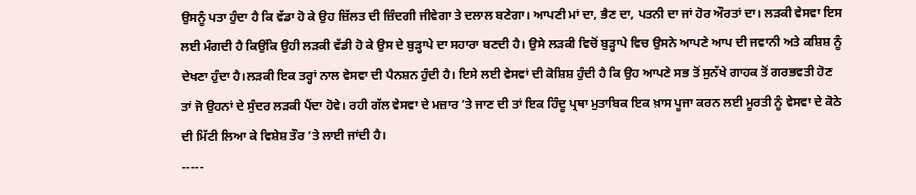ਉਸਨੂੰ ਪਤਾ ਹੁੰਦਾ ਹੈ ਕਿ ਵੱਡਾ ਹੋ ਕੇ ਉਹ ਜ਼ਿੱਲਤ ਦੀ ਜ਼ਿੰਦਗੀ ਜੀਵੇਗਾ ਤੇ ਦਲਾਲ ਬਣੇਗਾ। ਆਪਣੀ ਮਾਂ ਦਾ, ਭੈਣ ਦਾ, ਪਤਨੀ ਦਾ ਜਾਂ ਹੋਰ ਔਰਤਾਂ ਦਾ। ਲੜਕੀ ਵੇਸਵਾ ਇਸ ਲਈ ਮੰਗਦੀ ਹੈ ਕਿਉਂਕਿ ਉਹੀ ਲੜਕੀ ਵੱਡੀ ਹੋ ਕੇ ਉਸ ਦੇ ਬੁੜ੍ਹਾਪੇ ਦਾ ਸਹਾਰਾ ਬਣਦੀ ਹੈ। ਉਸੇ ਲੜਕੀ ਵਿਚੋਂ ਬੁੜ੍ਹਾਪੇ ਵਿਚ ਉਸਨੇ ਆਪਣੇ ਆਪ ਦੀ ਜਵਾਨੀ ਅਤੇ ਕਸ਼ਿਸ਼ ਨੂੰ ਦੇਖਣਾ ਹੁੰਦਾ ਹੈ।ਲੜਕੀ ਇਕ ਤਰ੍ਹਾਂ ਨਾਲ ਵੇਸਵਾ ਦੀ ਪੈਨਸ਼ਨ ਹੁੰਦੀ ਹੈ। ਇਸੇ ਲਈ ਵੇਸਵਾਂ ਦੀ ਕੋਸ਼ਿਸ਼ ਹੁੰਦੀ ਹੈ ਕਿ ਉਹ ਆਪਣੇ ਸਭ ਤੋਂ ਸੁਨੱਖੇ ਗਾਹਕ ਤੋਂ ਗਰਭਵਤੀ ਹੋਣ ਤਾਂ ਜੋ ਉਹਨਾਂ ਦੇ ਸੁੰਦਰ ਲੜਕੀ ਪੈਂਦਾ ਹੋਵੇ। ਰਹੀ ਗੱਲ ਵੇਸਵਾ ਦੇ ਮਜ਼ਾਰ ’ਤੇ ਜਾਣ ਦੀ ਤਾਂ ਇਕ ਹਿੰਦੂ ਪ੍ਰਥਾ ਮੁਤਾਬਿਕ ਇਕ ਖ਼ਾਸ ਪੂਜਾ ਕਰਨ ਲਈ ਮੂਰਤੀ ਨੂੰ ਵੇਸਵਾ ਦੇ ਕੋਠੇ ਦੀ ਮਿੱਟੀ ਲਿਆ ਕੇ ਵਿਸ਼ੇਸ਼ ਤੌਰ ’ਤੇ ਲਾਈ ਜਾਂਦੀ ਹੈ।
-----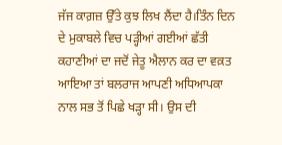ਜੱਜ ਕਾਗ਼ਜ਼ ਉੱਤੇ ਕੁਝ ਲਿਖ ਲੈਂਦਾ ਹੈ।ਤਿੰਨ ਦਿਨ ਦੇ ਮੁਕਾਬਲੇ ਵਿਚ ਪੜ੍ਹੀਆਂ ਗਈਆਂ ਛੱਤੀ ਕਹਾਣੀਆਂ ਦਾ ਜਦੋਂ ਜੇਤੂ ਐਲਾਨ ਕਰ ਦਾ ਵਕ਼ਤ ਆਇਆ ਤਾਂ ਬਲਰਾਜ ਆਪਣੀ ਅਧਿਆਪਕਾ ਨਾਲ ਸਭ ਤੋਂ ਪਿਛੇ ਖੜ੍ਹਾ ਸੀ। ਉਸ ਦੀ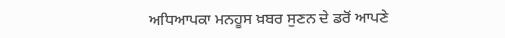ਅਧਿਆਪਕਾ ਮਨਹੂਸ ਖ਼ਬਰ ਸੁਣਨ ਦੇ ਡਰੋਂ ਆਪਣੇ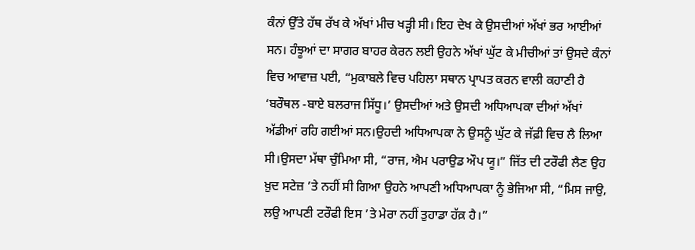ਕੰਨਾਂ ਉੱਤੇ ਹੱਥ ਰੱਖ ਕੇ ਅੱਖਾਂ ਮੀਚ ਖੜ੍ਹੀ ਸੀ। ਇਹ ਦੇਖ ਕੇ ਉਸਦੀਆਂ ਅੱਖਾਂ ਭਰ ਆਈਆਂ ਸਨ। ਹੰਝੂਆਂ ਦਾ ਸਾਗਰ ਬਾਹਰ ਕੇਰਨ ਲਈ ਉਹਨੇ ਅੱਖਾਂ ਘੁੱਟ ਕੇ ਮੀਚੀਆਂ ਤਾਂ ਉਸਦੇ ਕੰਨਾਂ ਵਿਚ ਆਵਾਜ਼ ਪਈ, “ਮੁਕਾਬਲੇ ਵਿਚ ਪਹਿਲਾ ਸਥਾਨ ਪ੍ਰਾਪਤ ਕਰਨ ਵਾਲੀ ਕਹਾਣੀ ਹੈ ‘ਬਰੌਥਲ -ਬਾਏ ਬਲਰਾਜ ਸਿੱਧੂ।’ ਉਸਦੀਆਂ ਅਤੇ ਉਸਦੀ ਅਧਿਆਪਕਾ ਦੀਆਂ ਅੱਖਾਂ ਅੱਡੀਆਂ ਰਹਿ ਗਈਆਂ ਸਨ।ਉਹਦੀ ਅਧਿਆਪਕਾ ਨੇ ਉਸਨੂੰ ਘੁੱਟ ਕੇ ਜੱਫ਼ੀ ਵਿਚ ਲੈ ਲਿਆ ਸੀ।ਉਸਦਾ ਮੱਥਾ ਚੁੰਮਿਆ ਸੀ, “ਰਾਜ, ਐਮ ਪਰਾਉਡ ਔਪ ਯੂ।” ਜਿੱਤ ਦੀ ਟਰੌਫੀ ਲੈਣ ਉਹ ਖ਼ੁਦ ਸਟੇਜ਼ ’ਤੇ ਨਹੀਂ ਸੀ ਗਿਆ ਉਹਨੇ ਆਪਣੀ ਅਧਿਆਪਕਾ ਨੂੰ ਭੇਜਿਆ ਸੀ, “ਮਿਸ ਜਾਉ, ਲਉ ਆਪਣੀ ਟਰੌਫੀ ਇਸ ’ਤੇ ਮੇਰਾ ਨਹੀਂ ਤੁਹਾਡਾ ਹੱਕ਼ ਹੈ।”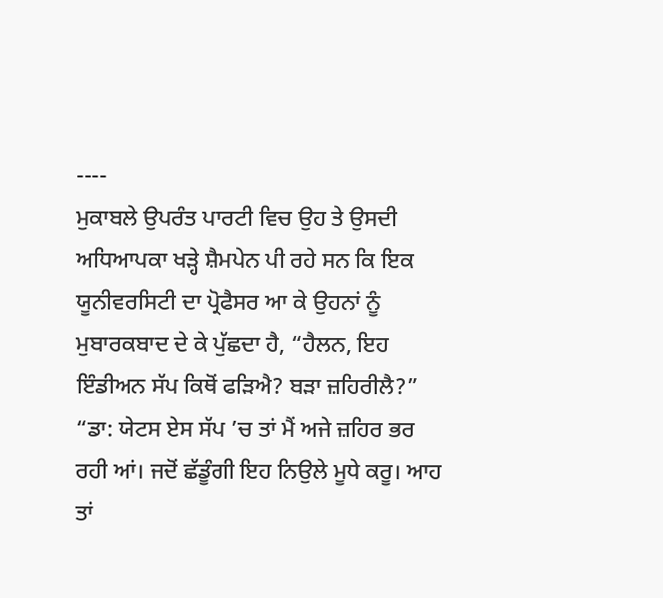----
ਮੁਕਾਬਲੇ ਉਪਰੰਤ ਪਾਰਟੀ ਵਿਚ ਉਹ ਤੇ ਉਸਦੀ ਅਧਿਆਪਕਾ ਖੜ੍ਹੇ ਸ਼ੈਮਪੇਨ ਪੀ ਰਹੇ ਸਨ ਕਿ ਇਕ ਯੂਨੀਵਰਸਿਟੀ ਦਾ ਪ੍ਰੋਫੈਸਰ ਆ ਕੇ ਉਹਨਾਂ ਨੂੰ ਮੁਬਾਰਕਬਾਦ ਦੇ ਕੇ ਪੁੱਛਦਾ ਹੈ, “ਹੈਲਨ, ਇਹ ਇੰਡੀਅਨ ਸੱਪ ਕਿਥੋਂ ਫੜਿਐ? ਬੜਾ ਜ਼ਹਿਰੀਲੈ?”
“ਡਾ: ਯੇਟਸ ਏਸ ਸੱਪ ’ਚ ਤਾਂ ਮੈਂ ਅਜੇ ਜ਼ਹਿਰ ਭਰ ਰਹੀ ਆਂ। ਜਦੋਂ ਛੱਡੂੰਗੀ ਇਹ ਨਿਉਲੇ ਮੂਧੇ ਕਰੂ। ਆਹ ਤਾਂ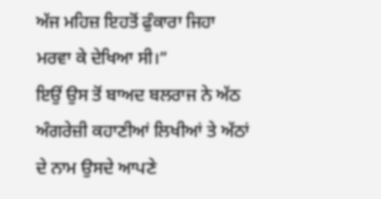ਅੱਜ ਮਹਿਜ਼ ਇਹਤੋਂ ਫੁੰਕਾਰਾ ਜਿਹਾ ਮਰਵਾ ਕੇ ਦੇਖਿਆ ਸੀ।”
ਇਉਂ ਉਸ ਤੋਂ ਬਾਅਦ ਬਲਰਾਜ ਨੇ ਅੱਠ ਅੰਗਰੇਜ਼ੀ ਕਹਾਣੀਆਂ ਲਿਖੀਆਂ ਤੇ ਅੱਠਾਂ ਦੇ ਨਾਮ ਉਸਦੇ ਆਪਣੇ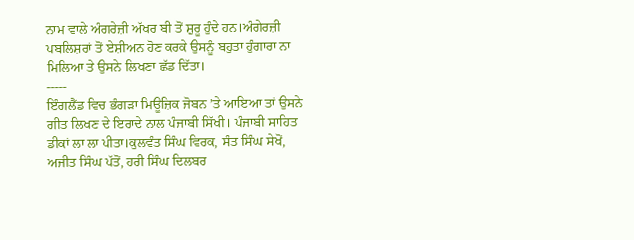ਨਾਮ ਵਾਲੇ ਅੰਗਰੇਜ਼ੀ ਅੱਖਰ ਬੀ ਤੋਂ ਸ਼ੁਰੂ ਹੁੰਦੇ ਹਨ।ਅੰਗੇਰਜ਼ੀ ਪਬਲਿਸ਼ਰਾਂ ਤੋਂ ਏਸ਼ੀਅਨ ਹੋਣ ਕਰਕੇ ਉਸਨੂੰ ਬਹੁਤਾ ਹੁੰਗਾਰਾ ਨਾ ਮਿਲਿਆ ਤੇ ਉਸਨੇ ਲਿਖਣਾ ਛੱਡ ਦਿੱਤਾ।
-----
ਇੰਗਲੈਂਡ ਵਿਚ ਭੰਗੜਾ ਮਿਊਜ਼ਿਕ ਜੋਬਨ ’ਤੇ ਆਇਆ ਤਾਂ ਉਸਨੇ ਗੀਤ ਲਿਖਣ ਦੇ ਇਰਾਦੇ ਨਾਲ ਪੰਜਾਬੀ ਸਿੱਖੀ। ਪੰਜਾਬੀ ਸਾਹਿਤ ਡੀਕਾਂ ਲਾ ਲਾ ਪੀਤਾ।ਕੁਲਵੰਤ ਸਿੰਘ ਵਿਰਕ, ਸੰਤ ਸਿੰਘ ਸੇਖੋਂ, ਅਜੀਤ ਸਿੰਘ ਪੱਤੋਂ, ਹਰੀ ਸਿੰਘ ਦਿਲਬਰ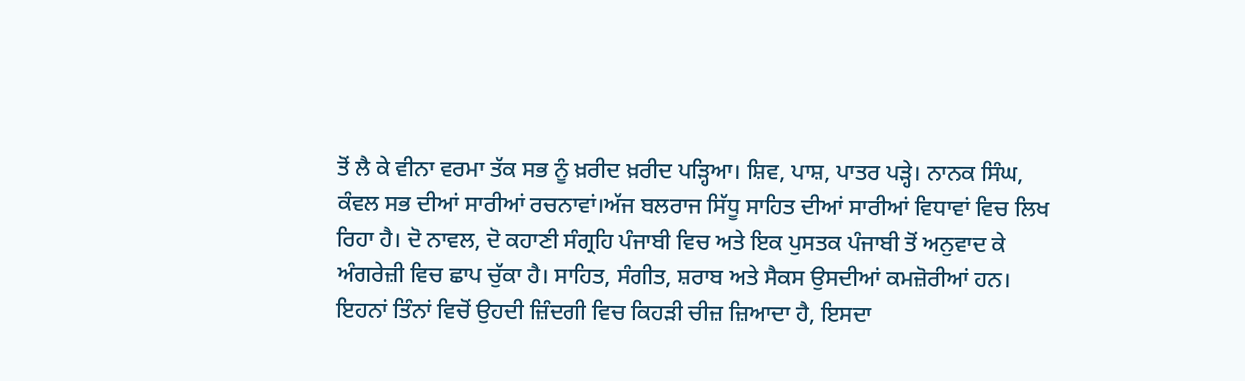ਤੋਂ ਲੈ ਕੇ ਵੀਨਾ ਵਰਮਾ ਤੱਕ ਸਭ ਨੂੰ ਖ਼ਰੀਦ ਖ਼ਰੀਦ ਪੜ੍ਹਿਆ। ਸ਼ਿਵ, ਪਾਸ਼, ਪਾਤਰ ਪੜ੍ਹੇ। ਨਾਨਕ ਸਿੰਘ, ਕੰਵਲ ਸਭ ਦੀਆਂ ਸਾਰੀਆਂ ਰਚਨਾਵਾਂ।ਅੱਜ ਬਲਰਾਜ ਸਿੱਧੂ ਸਾਹਿਤ ਦੀਆਂ ਸਾਰੀਆਂ ਵਿਧਾਵਾਂ ਵਿਚ ਲਿਖ ਰਿਹਾ ਹੈ। ਦੋ ਨਾਵਲ, ਦੋ ਕਹਾਣੀ ਸੰਗ੍ਰਹਿ ਪੰਜਾਬੀ ਵਿਚ ਅਤੇ ਇਕ ਪੁਸਤਕ ਪੰਜਾਬੀ ਤੋਂ ਅਨੁਵਾਦ ਕੇ ਅੰਗਰੇਜ਼ੀ ਵਿਚ ਛਾਪ ਚੁੱਕਾ ਹੈ। ਸਾਹਿਤ, ਸੰਗੀਤ, ਸ਼ਰਾਬ ਅਤੇ ਸੈਕਸ ਉਸਦੀਆਂ ਕਮਜ਼ੋਰੀਆਂ ਹਨ। ਇਹਨਾਂ ਤਿੰਨਾਂ ਵਿਚੋਂ ਉਹਦੀ ਜ਼ਿੰਦਗੀ ਵਿਚ ਕਿਹੜੀ ਚੀਜ਼ ਜ਼ਿਆਦਾ ਹੈ, ਇਸਦਾ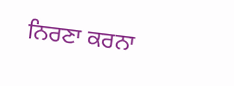ਨਿਰਣਾ ਕਰਨਾ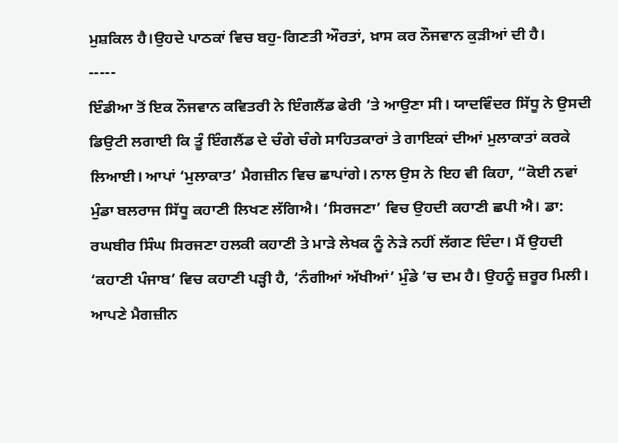ਮੁਸ਼ਕਿਲ ਹੈ।ਉਹਦੇ ਪਾਠਕਾਂ ਵਿਚ ਬਹੁ-ਗਿਣਤੀ ਔਰਤਾਂ, ਖ਼ਾਸ ਕਰ ਨੌਜਵਾਨ ਕੁੜੀਆਂ ਦੀ ਹੈ।
-----
ਇੰਡੀਆ ਤੋਂ ਇਕ ਨੌਜਵਾਨ ਕਵਿਤਰੀ ਨੇ ਇੰਗਲੈਂਡ ਫੇਰੀ ’ਤੇ ਆਉਣਾ ਸੀ। ਯਾਦਵਿੰਦਰ ਸਿੱਧੂ ਨੇ ਉਸਦੀ ਡਿਉਟੀ ਲਗਾਈ ਕਿ ਤੂੰ ਇੰਗਲੈਂਡ ਦੇ ਚੰਗੇ ਚੰਗੇ ਸਾਹਿਤਕਾਰਾਂ ਤੇ ਗਾਇਕਾਂ ਦੀਆਂ ਮੁਲਾਕਾਤਾਂ ਕਰਕੇ ਲਿਆਈ। ਆਪਾਂ ‘ਮੁਲਾਕਾਤ’ ਮੈਗਜ਼ੀਨ ਵਿਚ ਛਾਪਾਂਗੇ। ਨਾਲ ਉਸ ਨੇ ਇਹ ਵੀ ਕਿਹਾ, “ਕੋਈ ਨਵਾਂ ਮੁੰਡਾ ਬਲਰਾਜ ਸਿੱਧੂ ਕਹਾਣੀ ਲਿਖਣ ਲੱਗਿਐ। ‘ਸਿਰਜਣਾ’ ਵਿਚ ਉਹਦੀ ਕਹਾਣੀ ਛਪੀ ਐ। ਡਾ: ਰਘਬੀਰ ਸਿੰਘ ਸਿਰਜਣਾ ਹਲਕੀ ਕਹਾਣੀ ਤੇ ਮਾੜੇ ਲੇਖਕ ਨੂੰ ਨੇੜੇ ਨਹੀਂ ਲੱਗਣ ਦਿੰਦਾ। ਮੈਂ ਉਹਦੀ ‘ਕਹਾਣੀ ਪੰਜਾਬ’ ਵਿਚ ਕਹਾਣੀ ਪੜ੍ਹੀ ਹੈ, ‘ਨੰਗੀਆਂ ਅੱਖੀਆਂ’ ਮੁੰਡੇ ’ਚ ਦਮ ਹੈ। ਉਹਨੂੰ ਜ਼ਰੂਰ ਮਿਲੀ। ਆਪਣੇ ਮੈਗਜ਼ੀਨ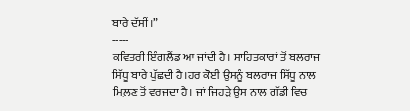ਬਾਰੇ ਦੱਸੀਂ।”
-----
ਕਵਿਤਰੀ ਇੰਗਲੈਂਡ ਆ ਜਾਂਦੀ ਹੈ। ਸਾਹਿਤਕਾਰਾਂ ਤੋਂ ਬਲਰਾਜ ਸਿੱਧੂ ਬਾਰੇ ਪੁੱਛਦੀ ਹੈ।ਹਰ ਕੋਈ ਉਸਨੂੰ ਬਲਰਾਜ ਸਿੱਧੂ ਨਾਲ ਮਿਲ਼ਣ ਤੋਂ ਵਰਜਦਾ ਹੈ। ਜਾਂ ਜਿਹੜੇ ਉਸ ਨਾਲ ਗੱਡੀ ਵਿਚ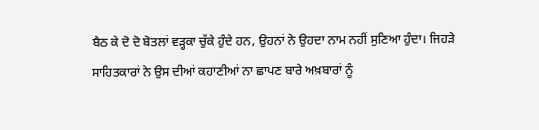ਬੈਠ ਕੇ ਦੋ ਦੋ ਬੋਤਲਾਂ ਵੜ੍ਹਕਾ ਚੁੱਕੇ ਹੁੰਦੇ ਹਨ, ਉਹਨਾਂ ਨੇ ਉਹਦਾ ਨਾਮ ਨਹੀਂ ਸੁਣਿਆ ਹੁੰਦਾ। ਜਿਹੜੇ ਸਾਹਿਤਕਾਰਾਂ ਨੇ ਉਸ ਦੀਆਂ ਕਹਾਣੀਆਂ ਨਾ ਛਾਪਣ ਬਾਰੇ ਅਖ਼ਬਾਰਾਂ ਨੂੰ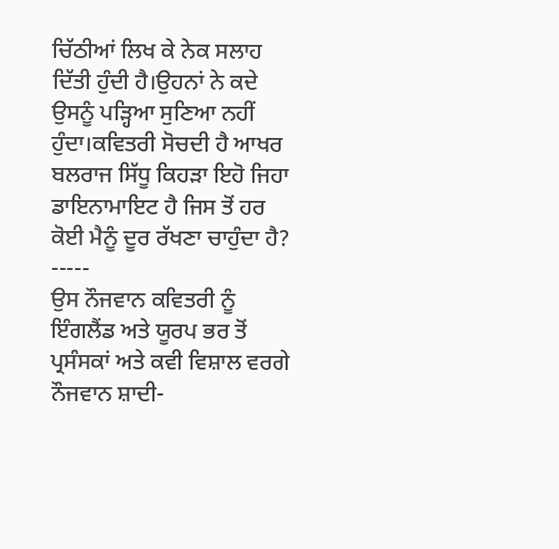ਚਿੱਠੀਆਂ ਲਿਖ ਕੇ ਨੇਕ ਸਲਾਹ ਦਿੱਤੀ ਹੁੰਦੀ ਹੈ।ਉਹਨਾਂ ਨੇ ਕਦੇ ਉਸਨੂੰ ਪੜ੍ਹਿਆ ਸੁਣਿਆ ਨਹੀਂ ਹੁੰਦਾ।ਕਵਿਤਰੀ ਸੋਚਦੀ ਹੈ ਆਖਰ ਬਲਰਾਜ ਸਿੱਧੂ ਕਿਹੜਾ ਇਹੋ ਜਿਹਾ ਡਾਇਨਾਮਾਇਟ ਹੈ ਜਿਸ ਤੋਂ ਹਰ ਕੋਈ ਮੈਨੂੰ ਦੂਰ ਰੱਖਣਾ ਚਾਹੁੰਦਾ ਹੈ?
-----
ਉਸ ਨੌਜਵਾਨ ਕਵਿਤਰੀ ਨੂੰ ਇੰਗਲੈਂਡ ਅਤੇ ਯੂਰਪ ਭਰ ਤੋਂ ਪ੍ਰਸੰਸਕਾਂ ਅਤੇ ਕਵੀ ਵਿਸ਼ਾਲ ਵਰਗੇ ਨੌਜਵਾਨ ਸ਼ਾਦੀ-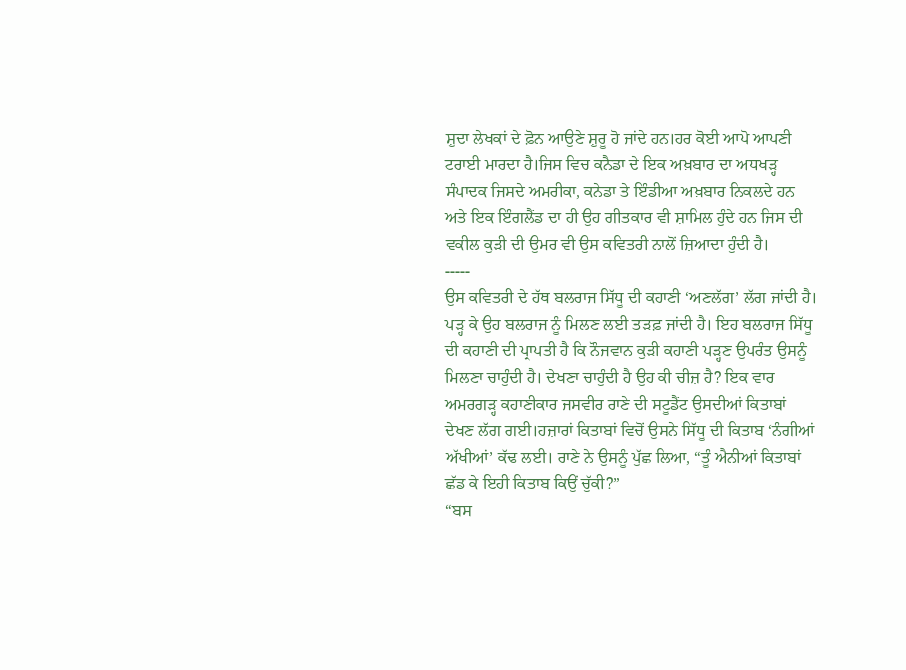ਸ਼ੁਦਾ ਲੇਖਕਾਂ ਦੇ ਫ਼ੋਨ ਆਉਣੇ ਸ਼ੁਰੂ ਹੋ ਜਾਂਦੇ ਹਨ।ਹਰ ਕੋਈ ਆਪੋ ਆਪਣੀ ਟਰਾਈ ਮਾਰਦਾ ਹੈ।ਜਿਸ ਵਿਚ ਕਨੈਡਾ ਦੇ ਇਕ ਅਖ਼ਬਾਰ ਦਾ ਅਧਖੜ੍ਹ ਸੰਪਾਦਕ ਜਿਸਦੇ ਅਮਰੀਕਾ, ਕਨੇਡਾ ਤੇ ਇੰਡੀਆ ਅਖ਼ਬਾਰ ਨਿਕਲਦੇ ਹਨ ਅਤੇ ਇਕ ਇੰਗਲੈਂਡ ਦਾ ਹੀ ਉਹ ਗੀਤਕਾਰ ਵੀ ਸ਼ਾਮਿਲ ਹੁੰਦੇ ਹਨ ਜਿਸ ਦੀ ਵਕੀਲ ਕੁੜੀ ਦੀ ਉਮਰ ਵੀ ਉਸ ਕਵਿਤਰੀ ਨਾਲੋਂ ਜ਼ਿਆਦਾ ਹੁੰਦੀ ਹੈ।
-----
ਉਸ ਕਵਿਤਰੀ ਦੇ ਹੱਥ ਬਲਰਾਜ ਸਿੱਧੂ ਦੀ ਕਹਾਣੀ ‘ਅਣਲੱਗ’ ਲੱਗ ਜਾਂਦੀ ਹੈ। ਪੜ੍ਹ ਕੇ ਉਹ ਬਲਰਾਜ ਨੂੰ ਮਿਲਣ ਲਈ ਤੜਫ਼ ਜਾਂਦੀ ਹੈ। ਇਹ ਬਲਰਾਜ ਸਿੱਧੂ ਦੀ ਕਹਾਣੀ ਦੀ ਪ੍ਰਾਪਤੀ ਹੈ ਕਿ ਨੌਜਵਾਨ ਕੁੜੀ ਕਹਾਣੀ ਪੜ੍ਹਣ ਉਪਰੰਤ ਉਸਨੂੰ ਮਿਲਣਾ ਚਾਹੁੰਦੀ ਹੈ। ਦੇਖਣਾ ਚਾਹੁੰਦੀ ਹੈ ਉਹ ਕੀ ਚੀਜ਼ ਹੈ? ਇਕ ਵਾਰ ਅਮਰਗੜ੍ਹ ਕਹਾਣੀਕਾਰ ਜਸਵੀਰ ਰਾਣੇ ਦੀ ਸਟੂਡੈਂਟ ਉਸਦੀਆਂ ਕਿਤਾਬਾਂ ਦੇਖਣ ਲੱਗ ਗਈ।ਹਜ਼ਾਰਾਂ ਕਿਤਾਬਾਂ ਵਿਚੋਂ ਉਸਨੇ ਸਿੱਧੂ ਦੀ ਕਿਤਾਬ ‘ਨੰਗੀਆਂ ਅੱਖੀਆਂ’ ਕੱਢ ਲਈ। ਰਾਣੇ ਨੇ ਉਸਨੂੰ ਪੁੱਛ ਲਿਆ, “ਤੂੰ ਐਨੀਆਂ ਕਿਤਾਬਾਂ ਛੱਡ ਕੇ ਇਹੀ ਕਿਤਾਬ ਕਿਉਂ ਚੁੱਕੀ?”
“ਬਸ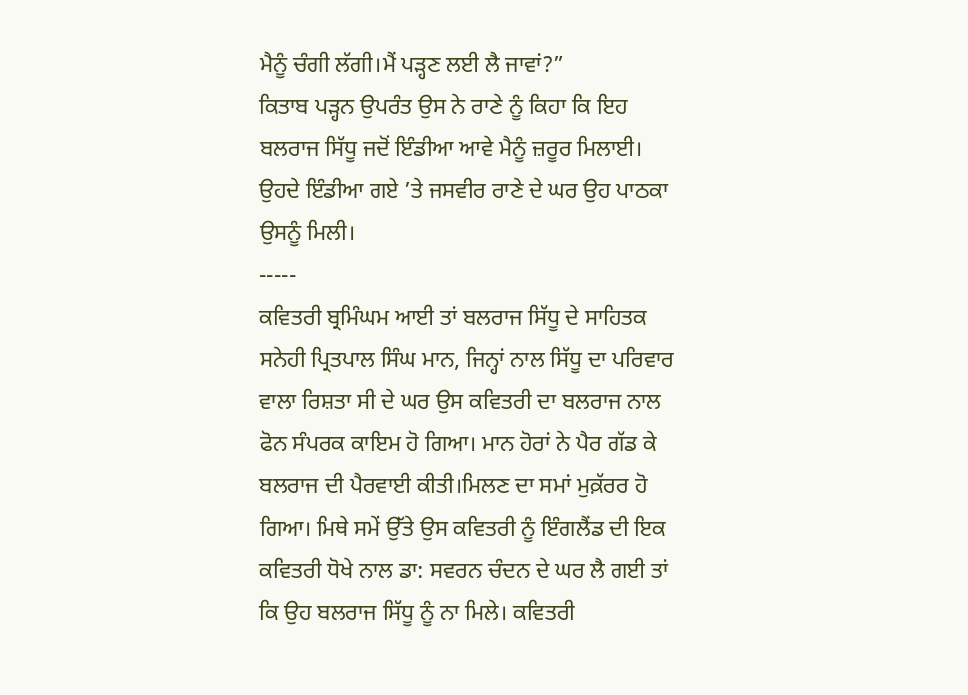ਮੈਨੂੰ ਚੰਗੀ ਲੱਗੀ।ਮੈਂ ਪੜ੍ਹਣ ਲਈ ਲੈ ਜਾਵਾਂ?”
ਕਿਤਾਬ ਪੜ੍ਹਨ ਉਪਰੰਤ ਉਸ ਨੇ ਰਾਣੇ ਨੂੰ ਕਿਹਾ ਕਿ ਇਹ ਬਲਰਾਜ ਸਿੱਧੂ ਜਦੋਂ ਇੰਡੀਆ ਆਵੇ ਮੈਨੂੰ ਜ਼ਰੂਰ ਮਿਲਾਈ। ਉਹਦੇ ਇੰਡੀਆ ਗਏ ’ਤੇ ਜਸਵੀਰ ਰਾਣੇ ਦੇ ਘਰ ਉਹ ਪਾਠਕਾ ਉਸਨੂੰ ਮਿਲੀ।
-----
ਕਵਿਤਰੀ ਬ੍ਰਮਿੰਘਮ ਆਈ ਤਾਂ ਬਲਰਾਜ ਸਿੱਧੂ ਦੇ ਸਾਹਿਤਕ ਸਨੇਹੀ ਪ੍ਰਿਤਪਾਲ ਸਿੰਘ ਮਾਨ, ਜਿਨ੍ਹਾਂ ਨਾਲ ਸਿੱਧੂ ਦਾ ਪਰਿਵਾਰ ਵਾਲਾ ਰਿਸ਼ਤਾ ਸੀ ਦੇ ਘਰ ਉਸ ਕਵਿਤਰੀ ਦਾ ਬਲਰਾਜ ਨਾਲ ਫੋਨ ਸੰਪਰਕ ਕਾਇਮ ਹੋ ਗਿਆ। ਮਾਨ ਹੋਰਾਂ ਨੇ ਪੈਰ ਗੱਡ ਕੇ ਬਲਰਾਜ ਦੀ ਪੈਰਵਾਈ ਕੀਤੀ।ਮਿਲਣ ਦਾ ਸਮਾਂ ਮੁਕ਼ੱਰਰ ਹੋ ਗਿਆ। ਮਿਥੇ ਸਮੇਂ ਉੱਤੇ ਉਸ ਕਵਿਤਰੀ ਨੂੰ ਇੰਗਲੈਂਡ ਦੀ ਇਕ ਕਵਿਤਰੀ ਧੋਖੇ ਨਾਲ ਡਾ: ਸਵਰਨ ਚੰਦਨ ਦੇ ਘਰ ਲੈ ਗਈ ਤਾਂ ਕਿ ਉਹ ਬਲਰਾਜ ਸਿੱਧੂ ਨੂੰ ਨਾ ਮਿਲੇ। ਕਵਿਤਰੀ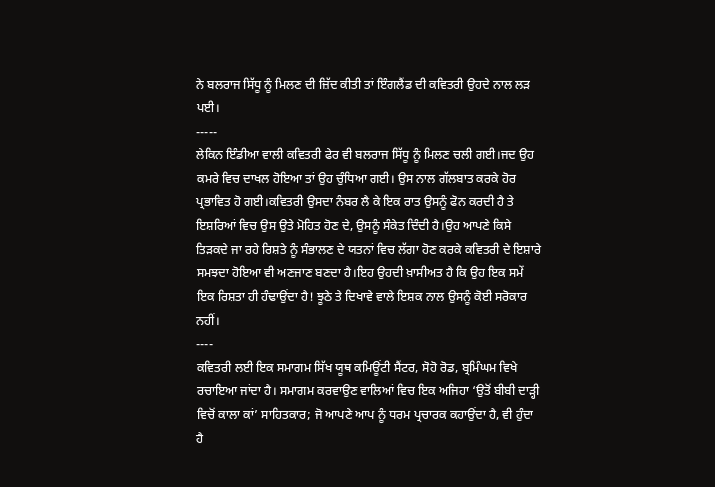ਨੇ ਬਲਰਾਜ ਸਿੱਧੂ ਨੂੰ ਮਿਲਣ ਦੀ ਜ਼ਿੱਦ ਕੀਤੀ ਤਾਂ ਇੰਗਲੈਂਡ ਦੀ ਕਵਿਤਰੀ ਉਹਦੇ ਨਾਲ ਲੜ ਪਈ।
-----
ਲੇਕਿਨ ਇੰਡੀਆ ਵਾਲੀ ਕਵਿਤਰੀ ਫੇਰ ਵੀ ਬਲਰਾਜ ਸਿੱਧੂ ਨੂੰ ਮਿਲਣ ਚਲੀ ਗਈ।ਜਦ ਉਹ ਕਮਰੇ ਵਿਚ ਦਾਖਲ ਹੋਇਆ ਤਾਂ ਉਹ ਚੁੰਧਿਆ ਗਈ। ਉਸ ਨਾਲ ਗੱਲਬਾਤ ਕਰਕੇ ਹੋਰ ਪ੍ਰਭਾਵਿਤ ਹੋ ਗਈ।ਕਵਿਤਰੀ ਉਸਦਾ ਨੰਬਰ ਲੈ ਕੇ ਇਕ ਰਾਤ ਉਸਨੂੰ ਫੋਨ ਕਰਦੀ ਹੈ ਤੇ ਇਸ਼ਰਿਆਂ ਵਿਚ ਉਸ ਉਤੇ ਮੋਹਿਤ ਹੋਣ ਦੇ, ਉਸਨੂੰ ਸੰਕੇਤ ਦਿੰਦੀ ਹੈ।ਉਹ ਆਪਣੇ ਕਿਸੇ ਤਿੜਕਦੇ ਜਾ ਰਹੇ ਰਿਸ਼ਤੇ ਨੂੰ ਸੰਭਾਲਣ ਦੇ ਯਤਨਾਂ ਵਿਚ ਲੱਗਾ ਹੋਣ ਕਰਕੇ ਕਵਿਤਰੀ ਦੇ ਇਸ਼ਾਰੇ ਸਮਝਦਾ ਹੋਇਆ ਵੀ ਅਣਜਾਣ ਬਣਦਾ ਹੈ।ਇਹ ਉਹਦੀ ਖ਼ਾਸੀਅਤ ਹੈ ਕਿ ਉਹ ਇਕ ਸਮੇਂ ਇਕ ਰਿਸ਼ਤਾ ਹੀ ਹੰਢਾਉਂਦਾ ਹੈ! ਝੂਠੇ ਤੇ ਦਿਖਾਵੇ ਵਾਲੇ ਇਸ਼ਕ ਨਾਲ ਉਸਨੂੰ ਕੋਈ ਸਰੋਕਾਰ ਨਹੀਂ।
----
ਕਵਿਤਰੀ ਲਈ ਇਕ ਸਮਾਗਮ ਸਿੱਖ ਯੂਥ ਕਮਿਊਂਟੀ ਸੈਂਟਰ, ਸੋਹੋ ਰੋਡ, ਬ੍ਰਮਿੰਘਮ ਵਿਖੇ ਰਚਾਇਆ ਜਾਂਦਾ ਹੈ। ਸਮਾਗਮ ਕਰਵਾਉਣ ਵਾਲਿਆਂ ਵਿਚ ਇਕ ਅਜਿਹਾ ‘ਉਤੋਂ ਬੀਬੀ ਦਾੜ੍ਹੀ ਵਿਚੋਂ ਕਾਲਾ ਕਾਂ’ ਸਾਹਿਤਕਾਰ; ਜੋ ਆਪਣੇ ਆਪ ਨੂੰ ਧਰਮ ਪ੍ਰਚਾਰਕ ਕਹਾਉਂਦਾ ਹੈ, ਵੀ ਹੁੰਦਾ ਹੈ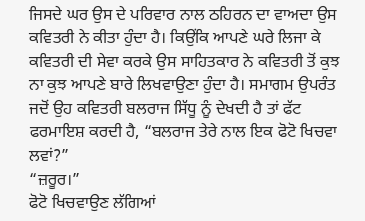ਜਿਸਦੇ ਘਰ ਉਸ ਦੇ ਪਰਿਵਾਰ ਨਾਲ ਠਹਿਰਨ ਦਾ ਵਾਅਦਾ ਉਸ ਕਵਿਤਰੀ ਨੇ ਕੀਤਾ ਹੁੰਦਾ ਹੈ। ਕਿਉਂਕਿ ਆਪਣੇ ਘਰੇ ਲਿਜਾ ਕੇ ਕਵਿਤਰੀ ਦੀ ਸੇਵਾ ਕਰਕੇ ਉਸ ਸਾਹਿਤਕਾਰ ਨੇ ਕਵਿਤਰੀ ਤੋਂ ਕੁਝ ਨਾ ਕੁਝ ਆਪਣੇ ਬਾਰੇ ਲਿਖਵਾਉਣਾ ਹੁੰਦਾ ਹੈ। ਸਮਾਗਮ ਉਪਰੰਤ ਜਦੋਂ ਉਹ ਕਵਿਤਰੀ ਬਲਰਾਜ ਸਿੱਧੂ ਨੂੰ ਦੇਖਦੀ ਹੈ ਤਾਂ ਫੱਟ ਫਰਮਾਇਸ਼ ਕਰਦੀ ਹੈ, “ਬਲਰਾਜ ਤੇਰੇ ਨਾਲ ਇਕ ਫੋਟੋ ਖਿਚਵਾ ਲਵਾਂ?”
“ਜ਼ਰੂਰ।”
ਫੋਟੋ ਖਿਚਵਾਉਣ ਲੱਗਿਆਂ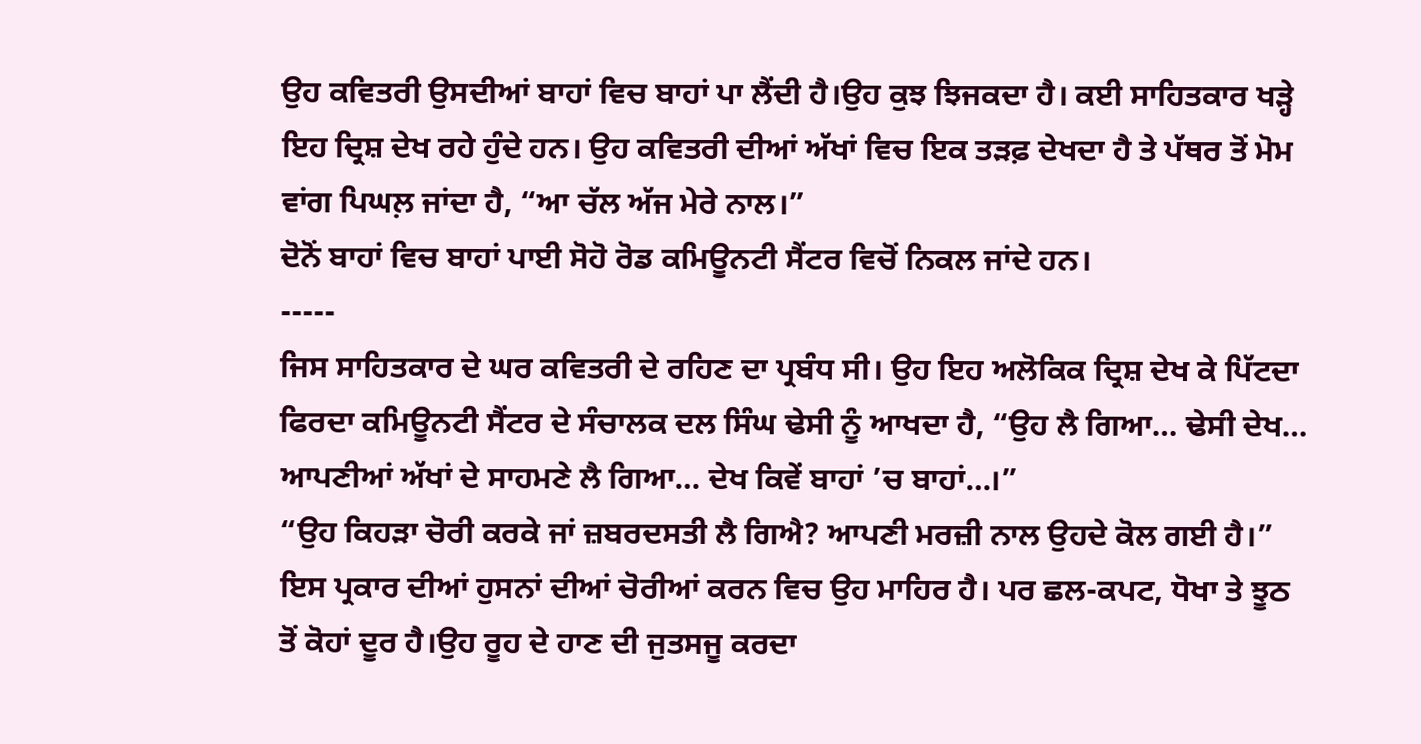ਉਹ ਕਵਿਤਰੀ ਉਸਦੀਆਂ ਬਾਹਾਂ ਵਿਚ ਬਾਹਾਂ ਪਾ ਲੈਂਦੀ ਹੈ।ਉਹ ਕੁਝ ਝਿਜਕਦਾ ਹੈ। ਕਈ ਸਾਹਿਤਕਾਰ ਖੜ੍ਹੇ ਇਹ ਦ੍ਰਿਸ਼ ਦੇਖ ਰਹੇ ਹੁੰਦੇ ਹਨ। ਉਹ ਕਵਿਤਰੀ ਦੀਆਂ ਅੱਖਾਂ ਵਿਚ ਇਕ ਤੜਫ਼ ਦੇਖਦਾ ਹੈ ਤੇ ਪੱਥਰ ਤੋਂ ਮੋਮ ਵਾਂਗ ਪਿਘਲ਼ ਜਾਂਦਾ ਹੈ, “ਆ ਚੱਲ ਅੱਜ ਮੇਰੇ ਨਾਲ।”
ਦੋਨੋਂ ਬਾਹਾਂ ਵਿਚ ਬਾਹਾਂ ਪਾਈ ਸੋਹੋ ਰੋਡ ਕਮਿਊਨਟੀ ਸੈਂਟਰ ਵਿਚੋਂ ਨਿਕਲ ਜਾਂਦੇ ਹਨ।
-----
ਜਿਸ ਸਾਹਿਤਕਾਰ ਦੇ ਘਰ ਕਵਿਤਰੀ ਦੇ ਰਹਿਣ ਦਾ ਪ੍ਰਬੰਧ ਸੀ। ਉਹ ਇਹ ਅਲੋਕਿਕ ਦ੍ਰਿਸ਼ ਦੇਖ ਕੇ ਪਿੱਟਦਾ ਫਿਰਦਾ ਕਮਿਊਨਟੀ ਸੈਂਟਰ ਦੇ ਸੰਚਾਲਕ ਦਲ ਸਿੰਘ ਢੇਸੀ ਨੂੰ ਆਖਦਾ ਹੈ, “ਉਹ ਲੈ ਗਿਆ… ਢੇਸੀ ਦੇਖ… ਆਪਣੀਆਂ ਅੱਖਾਂ ਦੇ ਸਾਹਮਣੇ ਲੈ ਗਿਆ… ਦੇਖ ਕਿਵੇਂ ਬਾਹਾਂ ’ਚ ਬਾਹਾਂ…।”
“ਉਹ ਕਿਹੜਾ ਚੋਰੀ ਕਰਕੇ ਜਾਂ ਜ਼ਬਰਦਸਤੀ ਲੈ ਗਿਐ? ਆਪਣੀ ਮਰਜ਼ੀ ਨਾਲ ਉਹਦੇ ਕੋਲ ਗਈ ਹੈ।”
ਇਸ ਪ੍ਰਕਾਰ ਦੀਆਂ ਹੁਸਨਾਂ ਦੀਆਂ ਚੋਰੀਆਂ ਕਰਨ ਵਿਚ ਉਹ ਮਾਹਿਰ ਹੈ। ਪਰ ਛਲ-ਕਪਟ, ਧੋਖਾ ਤੇ ਝੂਠ ਤੋਂ ਕੋਹਾਂ ਦੂਰ ਹੈ।ਉਹ ਰੂਹ ਦੇ ਹਾਣ ਦੀ ਜੁਤਸਜੂ ਕਰਦਾ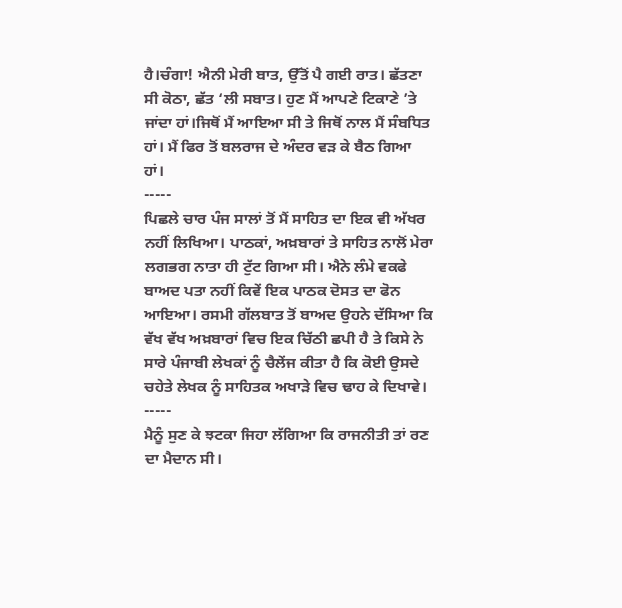ਹੈ।ਚੰਗਾ! ਐਨੀ ਮੇਰੀ ਬਾਤ, ਉੱਤੋਂ ਪੈ ਗਈ ਰਾਤ। ਛੱਤਣਾ ਸੀ ਕੋਠਾ, ਛੱਤ ‘ਲੀ ਸਬਾਤ। ਹੁਣ ਮੈਂ ਆਪਣੇ ਟਿਕਾਣੇ ’ਤੇ ਜਾਂਦਾ ਹਾਂ।ਜਿਥੋਂ ਮੈਂ ਆਇਆ ਸੀ ਤੇ ਜਿਥੋਂ ਨਾਲ ਮੈਂ ਸੰਬਧਿਤ ਹਾਂ। ਮੈਂ ਫਿਰ ਤੋਂ ਬਲਰਾਜ ਦੇ ਅੰਦਰ ਵੜ ਕੇ ਬੈਠ ਗਿਆ ਹਾਂ।
-----
ਪਿਛਲੇ ਚਾਰ ਪੰਜ ਸਾਲਾਂ ਤੋਂ ਮੈਂ ਸਾਹਿਤ ਦਾ ਇਕ ਵੀ ਅੱਖਰ ਨਹੀਂ ਲਿਖਿਆ। ਪਾਠਕਾਂ, ਅਖ਼ਬਾਰਾਂ ਤੇ ਸਾਹਿਤ ਨਾਲੋਂ ਮੇਰਾ ਲਗਭਗ ਨਾਤਾ ਹੀ ਟੁੱਟ ਗਿਆ ਸੀ। ਐਨੇ ਲੰਮੇ ਵਕਫੇ ਬਾਅਦ ਪਤਾ ਨਹੀਂ ਕਿਵੇਂ ਇਕ ਪਾਠਕ ਦੋਸਤ ਦਾ ਫੋਨ ਆਇਆ। ਰਸਮੀ ਗੱਲਬਾਤ ਤੋਂ ਬਾਅਦ ਉਹਨੇ ਦੱਸਿਆ ਕਿ ਵੱਖ ਵੱਖ ਅਖ਼ਬਾਰਾਂ ਵਿਚ ਇਕ ਚਿੱਠੀ ਛਪੀ ਹੈ ਤੇ ਕਿਸੇ ਨੇ ਸਾਰੇ ਪੰਜਾਬੀ ਲੇਖਕਾਂ ਨੂੰ ਚੈਲੇਂਜ ਕੀਤਾ ਹੈ ਕਿ ਕੋਈ ਉਸਦੇ ਚਹੇਤੇ ਲੇਖਕ ਨੂੰ ਸਾਹਿਤਕ ਅਖਾੜੇ ਵਿਚ ਢਾਹ ਕੇ ਦਿਖਾਵੇ।
-----
ਮੈਨੂੰ ਸੁਣ ਕੇ ਝਟਕਾ ਜਿਹਾ ਲੱਗਿਆ ਕਿ ਰਾਜਨੀਤੀ ਤਾਂ ਰਣ ਦਾ ਮੈਦਾਨ ਸੀ।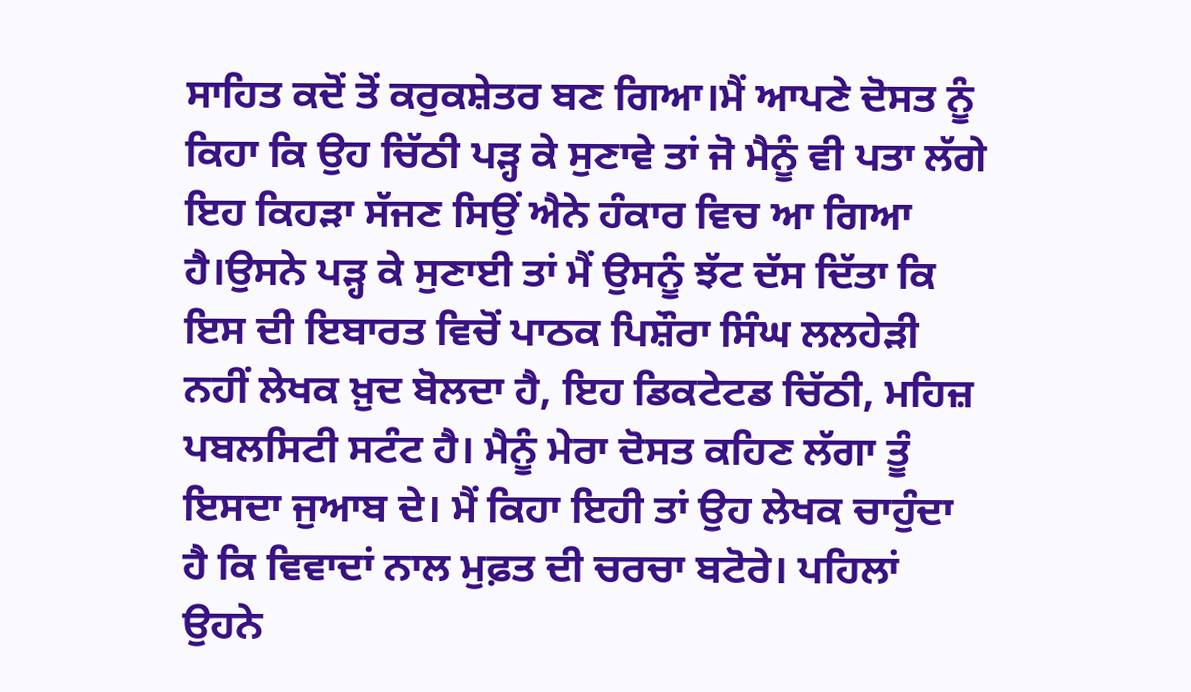ਸਾਹਿਤ ਕਦੋਂ ਤੋਂ ਕਰੁਕਸ਼ੇਤਰ ਬਣ ਗਿਆ।ਮੈਂ ਆਪਣੇ ਦੋਸਤ ਨੂੰ ਕਿਹਾ ਕਿ ਉਹ ਚਿੱਠੀ ਪੜ੍ਹ ਕੇ ਸੁਣਾਵੇ ਤਾਂ ਜੋ ਮੈਨੂੰ ਵੀ ਪਤਾ ਲੱਗੇ ਇਹ ਕਿਹੜਾ ਸੱਜਣ ਸਿਉਂ ਐਨੇ ਹੰਕਾਰ ਵਿਚ ਆ ਗਿਆ ਹੈ।ਉਸਨੇ ਪੜ੍ਹ ਕੇ ਸੁਣਾਈ ਤਾਂ ਮੈਂ ਉਸਨੂੰ ਝੱਟ ਦੱਸ ਦਿੱਤਾ ਕਿ ਇਸ ਦੀ ਇਬਾਰਤ ਵਿਚੋਂ ਪਾਠਕ ਪਿਸ਼ੌਰਾ ਸਿੰਘ ਲਲਹੇੜੀ ਨਹੀਂ ਲੇਖਕ ਖ਼ੁਦ ਬੋਲਦਾ ਹੈ, ਇਹ ਡਿਕਟੇਟਡ ਚਿੱਠੀ, ਮਹਿਜ਼ ਪਬਲਸਿਟੀ ਸਟੰਟ ਹੈ। ਮੈਨੂੰ ਮੇਰਾ ਦੋਸਤ ਕਹਿਣ ਲੱਗਾ ਤੂੰ ਇਸਦਾ ਜੁਆਬ ਦੇ। ਮੈਂ ਕਿਹਾ ਇਹੀ ਤਾਂ ਉਹ ਲੇਖਕ ਚਾਹੁੰਦਾ ਹੈ ਕਿ ਵਿਵਾਦਾਂ ਨਾਲ ਮੁਫ਼ਤ ਦੀ ਚਰਚਾ ਬਟੋਰੇ। ਪਹਿਲਾਂ ਉਹਨੇ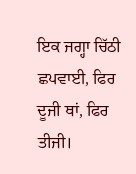ਇਕ ਜਗ੍ਹਾ ਚਿੱਠੀ ਛਪਵਾਈ, ਫਿਰ ਦੂਜੀ ਥਾਂ, ਫਿਰ ਤੀਜੀ।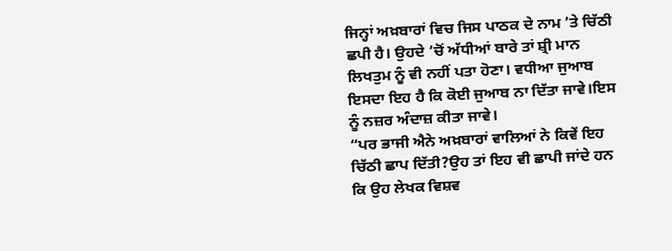ਜਿਨ੍ਹਾਂ ਅਖ਼ਬਾਰਾਂ ਵਿਚ ਜਿਸ ਪਾਠਕ ਦੇ ਨਾਮ ’ਤੇ ਚਿੱਠੀ ਛਪੀ ਹੈ। ਉਹਦੇ ’ਚੋਂ ਅੱਧੀਆਂ ਬਾਰੇ ਤਾਂ ਸ਼੍ਰੀ ਮਾਨ ਲਿਖਤੁਮ ਨੂੰ ਵੀ ਨਹੀਂ ਪਤਾ ਹੋਣਾ। ਵਧੀਆ ਜੁਆਬ ਇਸਦਾ ਇਹ ਹੈ ਕਿ ਕੋਈ ਜੁਆਬ ਨਾ ਦਿੱਤਾ ਜਾਵੇ।ਇਸ ਨੂੰ ਨਜ਼ਰ ਅੰਦਾਜ਼ ਕੀਤਾ ਜਾਵੇ।
“ਪਰ ਭਾਜੀ ਐਨੇ ਅਖ਼ਬਾਰਾਂ ਵਾਲਿਆਂ ਨੇ ਕਿਵੇਂ ਇਹ ਚਿੱਠੀ ਛਾਪ ਦਿੱਤੀ?ਉਹ ਤਾਂ ਇਹ ਵੀ ਛਾਪੀ ਜਾਂਦੇ ਹਨ ਕਿ ਉਹ ਲੇਖਕ ਵਿਸ਼ਵ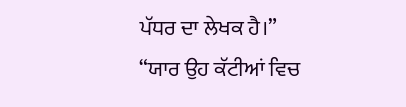ਪੱਧਰ ਦਾ ਲੇਖਕ ਹੈ।”
“ਯਾਰ ਉਹ ਕੱਟੀਆਂ ਵਿਚ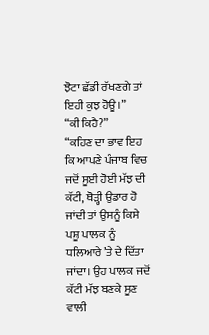ਝੋਟਾ ਛੱਡੀ ਰੱਖਣਗੇ ਤਾਂ ਇਹੀ ਕੁਝ ਹੋਊ।”
“ਕੀ ਕਿਹੈ?”
“ਕਹਿਣ ਦਾ ਭਾਵ ਇਹ ਕਿ ਆਪਣੇ ਪੰਜਾਬ ਵਿਚ ਜਦੋਂ ਸੂਈ ਹੋਈ ਮੱਝ ਦੀ ਕੱਟੀ, ਥੋੜ੍ਹੀ ਉਡਾਰ ਹੋ ਜਾਂਦੀ ਤਾਂ ਉਸਨੂੰ ਕਿਸੇ ਪਸ਼ੂ ਪਾਲਕ ਨੂੰ ਧਲਿਆਰੇ ’ਤੇ ਦੇ ਦਿੱਤਾ ਜਾਂਦਾ। ਉਹ ਪਾਲਕ ਜਦੋਂ ਕੱਟੀ ਮੱਝ ਬਣਕੇ ਸੂਣ ਵਾਲੀ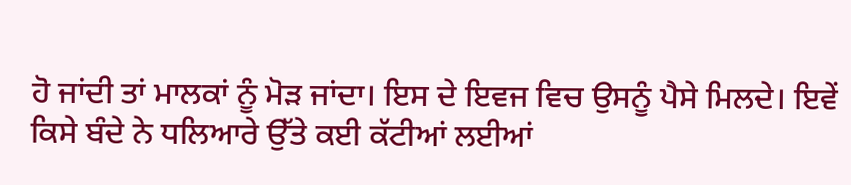ਹੋ ਜਾਂਦੀ ਤਾਂ ਮਾਲਕਾਂ ਨੂੰ ਮੋੜ ਜਾਂਦਾ। ਇਸ ਦੇ ਇਵਜ ਵਿਚ ਉਸਨੂੰ ਪੈਸੇ ਮਿਲਦੇ। ਇਵੇਂ ਕਿਸੇ ਬੰਦੇ ਨੇ ਧਲਿਆਰੇ ਉੱਤੇ ਕਈ ਕੱਟੀਆਂ ਲਈਆਂ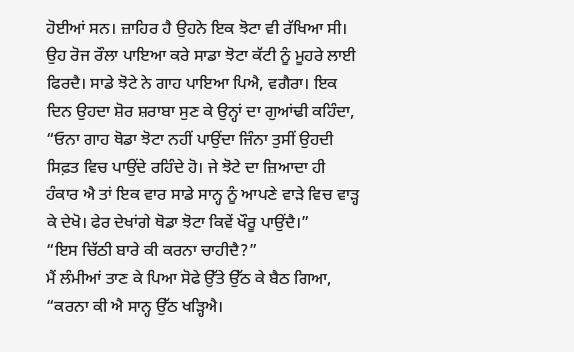ਹੋਈਆਂ ਸਨ। ਜ਼ਾਹਿਰ ਹੈ ਉਹਨੇ ਇਕ ਝੋਟਾ ਵੀ ਰੱਖਿਆ ਸੀ। ਉਹ ਰੋਜ ਰੌਲਾ ਪਾਇਆ ਕਰੇ ਸਾਡਾ ਝੋਟਾ ਕੱਟੀ ਨੂੰ ਮੂਹਰੇ ਲਾਈ ਫਿਰਦੈ। ਸਾਡੇ ਝੋਟੇ ਨੇ ਗਾਹ ਪਾਇਆ ਪਿਐ, ਵਗੈਰਾ। ਇਕ ਦਿਨ ਉਹਦਾ ਸ਼ੋਰ ਸ਼ਰਾਬਾ ਸੁਣ ਕੇ ਉਨ੍ਹਾਂ ਦਾ ਗੁਆਂਢੀ ਕਹਿੰਦਾ, “ਓਨਾ ਗਾਹ ਥੋਡਾ ਝੋਟਾ ਨਹੀਂ ਪਾਉਂਦਾ ਜਿੰਨਾ ਤੁਸੀਂ ਉਹਦੀ ਸਿਫ਼ਤ ਵਿਚ ਪਾਉਂਦੇ ਰਹਿੰਦੇ ਹੋ। ਜੇ ਝੋਟੇ ਦਾ ਜ਼ਿਆਦਾ ਹੀ ਹੰਕਾਰ ਐ ਤਾਂ ਇਕ ਵਾਰ ਸਾਡੇ ਸਾਨ੍ਹ ਨੂੰ ਆਪਣੇ ਵਾੜੇ ਵਿਚ ਵਾੜ੍ਹ ਕੇ ਦੇਖੋ। ਫੇਰ ਦੇਖਾਂਗੇ ਥੋਡਾ ਝੋਟਾ ਕਿਵੇਂ ਖੌਰੂ ਪਾਉਂਦੈ।”
“ਇਸ ਚਿੱਠੀ ਬਾਰੇ ਕੀ ਕਰਨਾ ਚਾਹੀਦੈ?”
ਮੈਂ ਲੰਮੀਆਂ ਤਾਣ ਕੇ ਪਿਆ ਸੋਫੇ ਉੱਤੇ ਉੱਠ ਕੇ ਬੈਠ ਗਿਆ, “ਕਰਨਾ ਕੀ ਐ ਸਾਨ੍ਹ ਉੱਠ ਖੜ੍ਹਿਐ।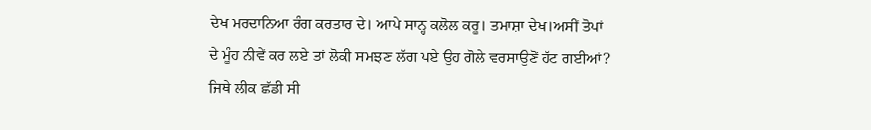ਦੇਖ ਮਰਦਾਨਿਆ ਰੰਗ ਕਰਤਾਰ ਦੇ। ਆਪੇ ਸਾਨ੍ਹ ਕਲੋਲ ਕਰੂ। ਤਮਾਸ਼ਾ ਦੇਖ।ਅਸੀਂ ਤੋਪਾਂ ਦੇ ਮੂੰਹ ਨੀਵੇਂ ਕਰ ਲਏ ਤਾਂ ਲੋਕੀ ਸਮਝਣ ਲੱਗ ਪਏ ਉਹ ਗੋਲੇ ਵਰਸਾਉਣੋਂ ਹੱਟ ਗਈਆਂ? ਜਿਥੇ ਲੀਕ ਛੱਡੀ ਸੀ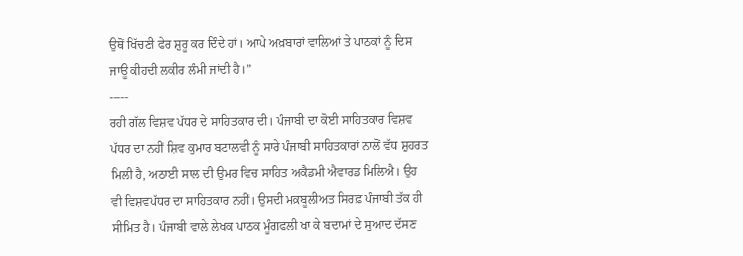ਉਥੋਂ ਖਿੱਚਣੀ ਫੇਰ ਸ਼ੁਰੂ ਕਰ ਦਿੰਦੇ ਹਾਂ। ਆਪੇ ਅਖ਼ਬਾਰਾਂ ਵਾਲਿਆਂ ਤੇ ਪਾਠਕਾਂ ਨੂੰ ਦਿਸ ਜਾਊ ਕੀਹਦੀ ਲਕੀਰ ਲੰਮੀ ਜਾਂਦੀ ਹੈ।”
-----
ਰਹੀ ਗੱਲ ਵਿਸ਼ਵ ਪੱਧਰ ਦੇ ਸਾਹਿਤਕਾਰ ਦੀ। ਪੰਜਾਬੀ ਦਾ ਕੋਈ ਸਾਹਿਤਕਾਰ ਵਿਸ਼ਵ ਪੱਧਰ ਦਾ ਨਹੀਂ ਸ਼ਿਵ ਕੁਮਾਰ ਬਟਾਲਵੀ ਨੂੰ ਸਾਰੇ ਪੰਜਾਬੀ ਸਾਹਿਤਕਾਰਾਂ ਨਾਲੋਂ ਵੱਧ ਸ਼ੁਹਰਤ ਮਿਲੀ ਹੈ, ਅਠਾਈ ਸਾਲ ਦੀ ਉਮਰ ਵਿਚ ਸਾਹਿਤ ਅਕੈਡਮੀ ਐਵਾਰਡ ਮਿਲਿਐ। ਉਹ ਵੀ ਵਿਸ਼ਵਪੱਧਰ ਦਾ ਸਾਹਿਤਕਾਰ ਨਹੀਂ। ਉਸਦੀ ਮਕ਼ਬੂਲੀਅਤ ਸਿਰਫ਼ ਪੰਜਾਬੀ ਤੱਕ ਹੀ ਸੀਮਿਤ ਹੈ। ਪੰਜਾਬੀ ਵਾਲੇ ਲੇਖਕ ਪਾਠਕ ਮੂੰਗਫਲੀ ਖਾ ਕੇ ਬਦਾਮਾਂ ਦੇ ਸੁਆਦ ਦੱਸਣ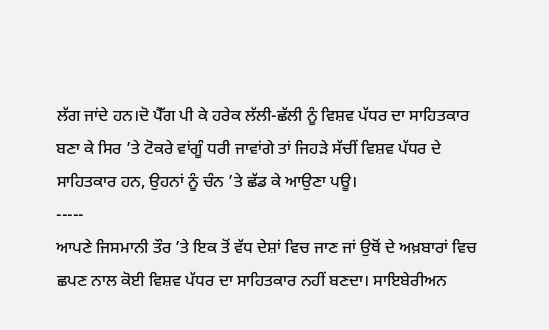ਲੱਗ ਜਾਂਦੇ ਹਨ।ਦੋ ਪੈੱਗ ਪੀ ਕੇ ਹਰੇਕ ਲੱਲੀ-ਛੱਲੀ ਨੂੰ ਵਿਸ਼ਵ ਪੱਧਰ ਦਾ ਸਾਹਿਤਕਾਰ ਬਣਾ ਕੇ ਸਿਰ ’ਤੇ ਟੋਕਰੇ ਵਾਂਗੂੰ ਧਰੀ ਜਾਵਾਂਗੇ ਤਾਂ ਜਿਹੜੇ ਸੱਚੀਂ ਵਿਸ਼ਵ ਪੱਧਰ ਦੇ ਸਾਹਿਤਕਾਰ ਹਨ, ਉਹਨਾਂ ਨੂੰ ਚੰਨ ’ਤੇ ਛੱਡ ਕੇ ਆਉਣਾ ਪਊ।
-----
ਆਪਣੇ ਜਿਸਮਾਨੀ ਤੌਰ ’ਤੇ ਇਕ ਤੋਂ ਵੱਧ ਦੇਸ਼ਾਂ ਵਿਚ ਜਾਣ ਜਾਂ ਉਥੋਂ ਦੇ ਅਖ਼ਬਾਰਾਂ ਵਿਚ ਛਪਣ ਨਾਲ ਕੋਈ ਵਿਸ਼ਵ ਪੱਧਰ ਦਾ ਸਾਹਿਤਕਾਰ ਨਹੀਂ ਬਣਦਾ। ਸਾਇਬੇਰੀਅਨ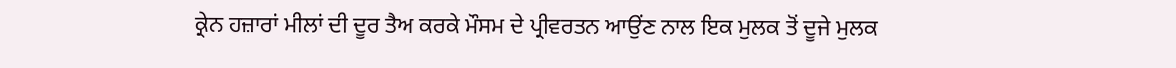ਕ੍ਰੇਨ ਹਜ਼ਾਰਾਂ ਮੀਲਾਂ ਦੀ ਦੂਰ ਤੈਅ ਕਰਕੇ ਮੌਸਮ ਦੇ ਪ੍ਰੀਵਰਤਨ ਆਉਂਣ ਨਾਲ ਇਕ ਮੁਲਕ ਤੋਂ ਦੂਜੇ ਮੁਲਕ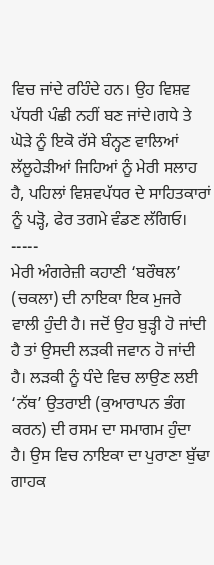ਵਿਚ ਜਾਂਦੇ ਰਹਿੰਦੇ ਹਨ। ਉਹ ਵਿਸ਼ਵ ਪੱਧਰੀ ਪੰਛੀ ਨਹੀਂ ਬਣ ਜਾਂਦੇ।ਗਧੇ ਤੇ ਘੋੜੇ ਨੂੰ ਇਕੋ ਰੱਸੇ ਬੰਨ੍ਹਣ ਵਾਲਿਆਂ ਲੱਲੂਹੇੜੀਆਂ ਜਿਹਿਆਂ ਨੂੰ ਮੇਰੀ ਸਲਾਹ ਹੈ, ਪਹਿਲਾਂ ਵਿਸ਼ਵਪੱਧਰ ਦੇ ਸਾਹਿਤਕਾਰਾਂ ਨੂੰ ਪੜ੍ਹੋ, ਫੇਰ ਤਗਮੇ ਵੰਡਣ ਲੱਗਿਓ।
-----
ਮੇਰੀ ਅੰਗਰੇਜ਼ੀ ਕਹਾਣੀ ‘ਬਰੌਥਲ’ (ਚਕਲਾ) ਦੀ ਨਾਇਕਾ ਇਕ ਮੁਜਰੇ ਵਾਲੀ ਹੁੰਦੀ ਹੈ। ਜਦੋਂ ਉਹ ਬੁੜ੍ਹੀ ਹੋ ਜਾਂਦੀ ਹੈ ਤਾਂ ਉਸਦੀ ਲੜਕੀ ਜਵਾਨ ਹੋ ਜਾਂਦੀ ਹੈ। ਲੜਕੀ ਨੂੰ ਧੰਦੇ ਵਿਚ ਲਾਉਣ ਲਈ ‘ਨੱਥ’ ਉਤਰਾਈ (ਕੁਆਰਾਪਨ ਭੰਗ ਕਰਨ) ਦੀ ਰਸਮ ਦਾ ਸਮਾਗਮ ਹੁੰਦਾ ਹੈ। ਉਸ ਵਿਚ ਨਾਇਕਾ ਦਾ ਪੁਰਾਣਾ ਬੁੱਢਾ ਗਾਹਕ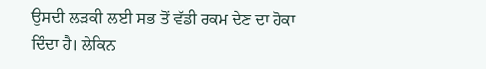ਉਸਦੀ ਲੜਕੀ ਲਈ ਸਭ ਤੋਂ ਵੱਡੀ ਰਕਮ ਦੇਣ ਦਾ ਹੋਕਾ ਦਿੰਦਾ ਹੈ। ਲੇਕਿਨ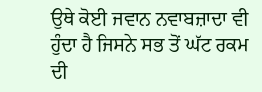ਉਥੇ ਕੋਈ ਜਵਾਨ ਨਵਾਬਜ਼ਾਦਾ ਵੀ ਹੁੰਦਾ ਹੈ ਜਿਸਨੇ ਸਭ ਤੋਂ ਘੱਟ ਰਕਮ ਦੀ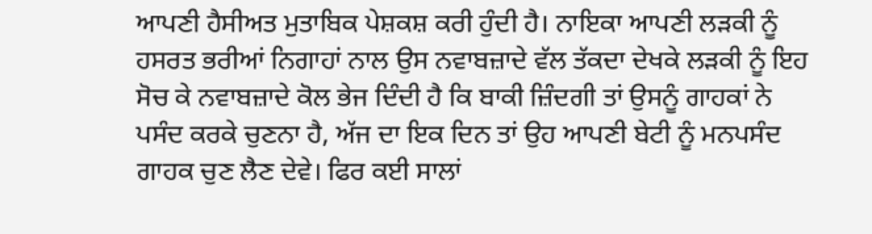ਆਪਣੀ ਹੈਸੀਅਤ ਮੁਤਾਬਿਕ ਪੇਸ਼ਕਸ਼ ਕਰੀ ਹੁੰਦੀ ਹੈ। ਨਾਇਕਾ ਆਪਣੀ ਲੜਕੀ ਨੂੰ ਹਸਰਤ ਭਰੀਆਂ ਨਿਗਾਹਾਂ ਨਾਲ ਉਸ ਨਵਾਬਜ਼ਾਦੇ ਵੱਲ ਤੱਕਦਾ ਦੇਖਕੇ ਲੜਕੀ ਨੂੰ ਇਹ ਸੋਚ ਕੇ ਨਵਾਬਜ਼ਾਦੇ ਕੋਲ ਭੇਜ ਦਿੰਦੀ ਹੈ ਕਿ ਬਾਕੀ ਜ਼ਿੰਦਗੀ ਤਾਂ ਉਸਨੂੰ ਗਾਹਕਾਂ ਨੇ ਪਸੰਦ ਕਰਕੇ ਚੁਣਨਾ ਹੈ, ਅੱਜ ਦਾ ਇਕ ਦਿਨ ਤਾਂ ਉਹ ਆਪਣੀ ਬੇਟੀ ਨੂੰ ਮਨਪਸੰਦ ਗਾਹਕ ਚੁਣ ਲੈਣ ਦੇਵੇ। ਫਿਰ ਕਈ ਸਾਲਾਂ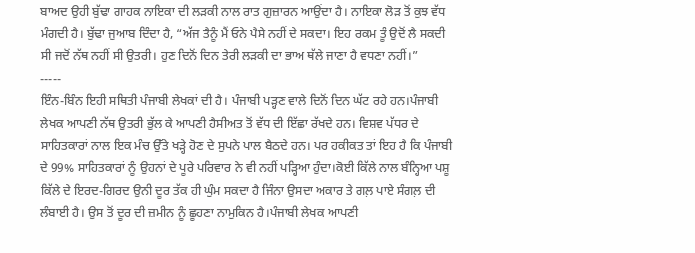ਬਾਅਦ ਉਹੀ ਬੁੱਢਾ ਗਾਹਕ ਨਾਇਕਾ ਦੀ ਲੜਕੀ ਨਾਲ ਰਾਤ ਗੁਜ਼ਾਰਨ ਆਉਂਦਾ ਹੈ। ਨਾਇਕਾ ਲੋੜ ਤੋਂ ਕੁਝ ਵੱਧ ਮੰਗਦੀ ਹੈ। ਬੁੱਢਾ ਜੁਆਬ ਦਿੰਦਾ ਹੈ, “ਅੱਜ ਤੈਨੂੰ ਮੈਂ ਓਨੇ ਪੈਸੇ ਨਹੀਂ ਦੇ ਸਕਦਾ। ਇਹ ਰਕਮ ਤੂੰ ਉਦੋਂ ਲੈ ਸਕਦੀ ਸੀ ਜਦੋਂ ਨੱਥ ਨਹੀਂ ਸੀ ਉਤਰੀ। ਹੁਣ ਦਿਨੋਂ ਦਿਨ ਤੇਰੀ ਲੜਕੀ ਦਾ ਭਾਅ ਥੱਲੇ ਜਾਣਾ ਹੈ ਵਧਣਾ ਨਹੀਂ।”
-----
ਇੰਨ-ਬਿੰਨ ਇਹੀ ਸਥਿਤੀ ਪੰਜਾਬੀ ਲੇਖਕਾਂ ਦੀ ਹੈ। ਪੰਜਾਬੀ ਪੜ੍ਹਣ ਵਾਲੇ ਦਿਨੋਂ ਦਿਨ ਘੱਟ ਰਹੇ ਹਨ।ਪੰਜਾਬੀ ਲੇਖਕ ਆਪਣੀ ਨੱਥ ਉਤਰੀ ਭੁੱਲ ਕੇ ਆਪਣੀ ਹੈਸੀਅਤ ਤੋਂ ਵੱਧ ਦੀ ਇੱਛਾ ਰੱਖਦੇ ਹਨ। ਵਿਸ਼ਵ ਪੱਧਰ ਦੇ ਸਾਹਿਤਕਾਰਾਂ ਨਾਲ ਇਕ ਮੰਚ ਉੱਤੇ ਖੜ੍ਹੇ ਹੋਣ ਦੇ ਸੁਪਨੇ ਪਾਲ ਬੈਠਦੇ ਹਨ। ਪਰ ਹਕੀਕਤ ਤਾਂ ਇਹ ਹੈ ਕਿ ਪੰਜਾਬੀ ਦੇ 99% ਸਾਹਿਤਕਾਰਾਂ ਨੂੰ ਉਹਨਾਂ ਦੇ ਪੂਰੇ ਪਰਿਵਾਰ ਨੇ ਵੀ ਨਹੀਂ ਪੜ੍ਹਿਆ ਹੁੰਦਾ।ਕੋਈ ਕਿੱਲੇ ਨਾਲ ਬੰਨ੍ਹਿਆ ਪਸ਼ੂ ਕਿੱਲੇ ਦੇ ਇਰਦ-ਗਿਰਦ ਉਨੀ ਦੂਰ ਤੱਕ ਹੀ ਘੁੰਮ ਸਕਦਾ ਹੈ ਜਿੰਨਾ ਉਸਦਾ ਅਕਾਰ ਤੇ ਗਲ਼ ਪਾਏ ਸੰਗਲ਼ ਦੀ ਲੰਬਾਈ ਹੈ। ਉਸ ਤੋਂ ਦੂਰ ਦੀ ਜ਼ਮੀਨ ਨੂੰ ਛੂਹਣਾ ਨਾਮੁਕਿਨ ਹੈ।ਪੰਜਾਬੀ ਲੇਖਕ ਆਪਣੀ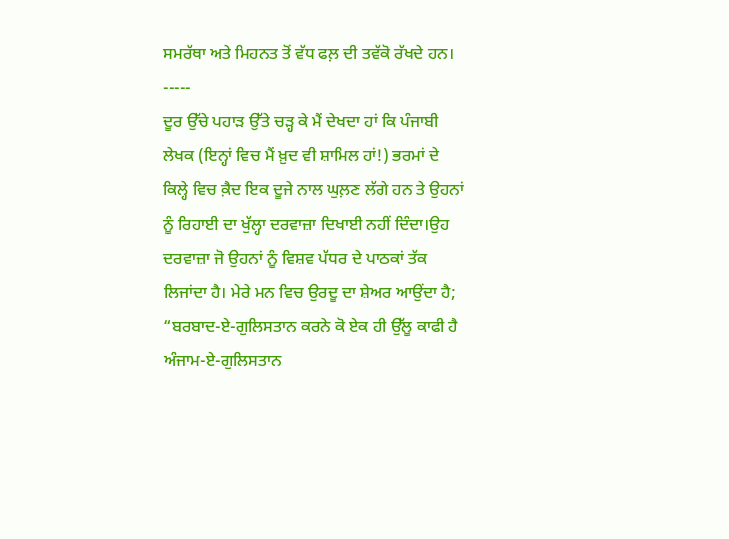ਸਮਰੱਥਾ ਅਤੇ ਮਿਹਨਤ ਤੋਂ ਵੱਧ ਫਲ਼ ਦੀ ਤਵੱਕੋ ਰੱਖਦੇ ਹਨ।
-----
ਦੂਰ ਉੱਚੇ ਪਹਾੜ ਉੱਤੇ ਚੜ੍ਹ ਕੇ ਮੈਂ ਦੇਖਦਾ ਹਾਂ ਕਿ ਪੰਜਾਬੀ ਲੇਖਕ (ਇਨ੍ਹਾਂ ਵਿਚ ਮੈਂ ਖ਼ੁਦ ਵੀ ਸ਼ਾਮਿਲ ਹਾਂ!) ਭਰਮਾਂ ਦੇ ਕਿਲ੍ਹੇ ਵਿਚ ਕ਼ੈਦ ਇਕ ਦੂਜੇ ਨਾਲ ਘੁਲ਼ਣ ਲੱਗੇ ਹਨ ਤੇ ਉਹਨਾਂ ਨੂੰ ਰਿਹਾਈ ਦਾ ਖੁੱਲ੍ਹਾ ਦਰਵਾਜ਼ਾ ਦਿਖਾਈ ਨਹੀਂ ਦਿੰਦਾ।ਉਹ ਦਰਵਾਜ਼ਾ ਜੋ ਉਹਨਾਂ ਨੂੰ ਵਿਸ਼ਵ ਪੱਧਰ ਦੇ ਪਾਠਕਾਂ ਤੱਕ ਲਿਜਾਂਦਾ ਹੈ। ਮੇਰੇ ਮਨ ਵਿਚ ਉਰਦੂ ਦਾ ਸ਼ੇਅਰ ਆਉਂਦਾ ਹੈ;
“ਬਰਬਾਦ-ਏ-ਗੁਲਿਸਤਾਨ ਕਰਨੇ ਕੋ ਏਕ ਹੀ ਉੱਲੂ ਕਾਫੀ ਹੈ
ਅੰਜਾਮ-ਏ-ਗੁਲਿਸਤਾਨ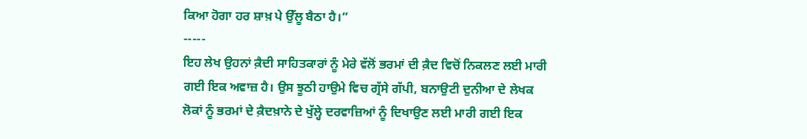ਕਿਆ ਹੋਗਾ ਹਰ ਸ਼ਾਖ਼ ਪੇ ਉੱਲੂ ਬੈਠਾ ਹੈ।”
-----
ਇਹ ਲੇਖ ਉਹਨਾਂ ਕ਼ੈਦੀ ਸਾਹਿਤਕਾਰਾਂ ਨੂੰ ਮੇਰੇ ਵੱਲੋਂ ਭਰਮਾਂ ਦੀ ਕ਼ੈਦ ਵਿਚੋਂ ਨਿਕਲਣ ਲਈ ਮਾਰੀ ਗਈ ਇਕ ਅਵਾਜ਼ ਹੈ। ਉਸ ਝੂਠੀ ਹਾਉਮੇ ਵਿਚ ਗ੍ਰੱਸੇ ਗੱਪੀ, ਬਨਾਉਟੀ ਦੁਨੀਆ ਦੇ ਲੇਖਕ ਲੋਕਾਂ ਨੂੰ ਭਰਮਾਂ ਦੇ ਕ਼ੈਦਖ਼ਾਨੇ ਦੇ ਖੁੱਲ੍ਹੇ ਦਰਵਾਜ਼ਿਆਂ ਨੂੰ ਦਿਖਾਉਣ ਲਈ ਮਾਰੀ ਗਈ ਇਕ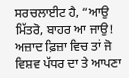ਸਰਚਲਾਈਟ ਹੈ, “ਆਉ ਮਿੱਤਰੋ, ਬਾਹਰ ਆ ਜਾਉ! ਅਜ਼ਾਦ ਫ਼ਿਜ਼ਾ ਵਿਚ ਤਾਂ ਜੋ ਵਿਸ਼ਵ ਪੱਧਰ ਦਾ ਤੇ ਆਪਣਾ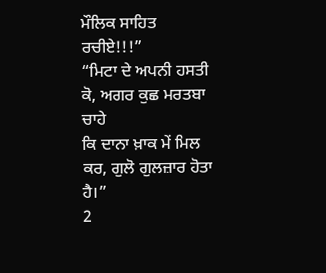ਮੌਲਿਕ ਸਾਹਿਤ ਰਚੀਏ!!!”
“ਮਿਟਾ ਦੇ ਅਪਨੀ ਹਸਤੀ ਕੋ, ਅਗਰ ਕੁਛ ਮਰਤਬਾ ਚਾਹੇ
ਕਿ ਦਾਨਾ ਖ਼ਾਕ ਮੇਂ ਮਿਲ ਕਰ, ਗੁਲੋ ਗੁਲਜ਼ਾਰ ਹੋਤਾ ਹੈ।”
2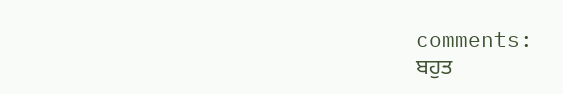comments:
ਬਹੁਤ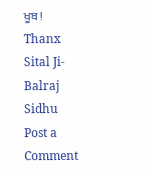ਖੂਬ !
Thanx Sital Ji- Balraj Sidhu
Post a Comment